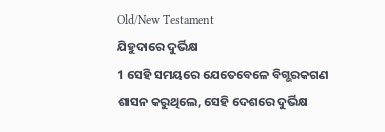Old/New Testament
ଯିହୁଦାରେ ଦୁର୍ଭିକ୍ଷ
1 ସେହି ସମୟରେ ଯେତେବେଳେ ବିଗ୍ଭରକଗଣ ଶାସନ କରୁଥିଲେ, ସେହି ଦେଶରେ ଦୁର୍ଭିକ୍ଷ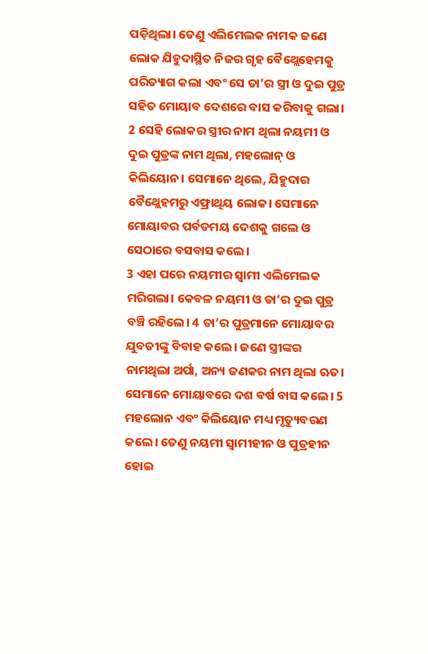ପଡ଼ିଥିଲା। ତେଣୁ ଏଲିମେଲକ ନାମକ ଜଣେ ଲୋକ ଯିହୁଦାସ୍ଥିତ ନିଜର ଗୃହ ବୈଥ୍ଲେହେମକୁ ପରିତ୍ୟାଗ କଲା ଏବଂ ସେ ତା’ର ସ୍ତ୍ରୀ ଓ ଦୁଇ ପୁତ୍ର ସହିତ ମୋୟାବ ଦେଶରେ ବାସ କରିବାକୁ ଗଲା। 2 ସେହି ଲୋକର ସ୍ତ୍ରୀର ନାମ ଥିଲା ନୟମୀ ଓ ଦୁଇ ପୁତ୍ରଙ୍କ ନାମ ଥିଲା, ମହଲୋନ୍ ଓ କିଲିୟୋନ। ସେମାନେ ଥିଲେ, ଯିହୁଦାର ବୈଥ୍ଲେହମରୁ ଏଫ୍ରାଥିୟ ଲୋକ। ସେମାନେ ମୋୟାବର ପର୍ବତମୟ ଦେଶକୁ ଗଲେ ଓ ସେଠାରେ ବସବାସ କଲେ।
3 ଏହା ପରେ ନୟମୀର ସ୍ୱାମୀ ଏଲିମେଲକ ମରିଗଲା। କେବଳ ନୟମୀ ଓ ତା’ର ଦୁଇ ପୁତ୍ର ବଞ୍ଚି ରହିଲେ। 4 ତା’ର ପୁତ୍ରମାନେ ମୋୟାବର ଯୁବତୀଙ୍କୁ ବିବାହ କଲେ। ଜଣେ ସ୍ତ୍ରୀଙ୍କର ନାମଥିଲା ଅର୍ପା, ଅନ୍ୟ ଜଣକର ନାମ ଥିଲା ଋତ। ସେମାନେ ମୋୟାବରେ ଦଶ ବର୍ଷ ବାସ କଲେ। 5 ମହଲୋନ ଏବଂ କିଲିୟୋନ ମଧ୍ୟ ମୃତ୍ୟୁବରଣ କଲେ। ତେଣୁ ନୟମୀ ସ୍ୱାମୀହୀନ ଓ ପୁତ୍ରହୀନ ହୋଇ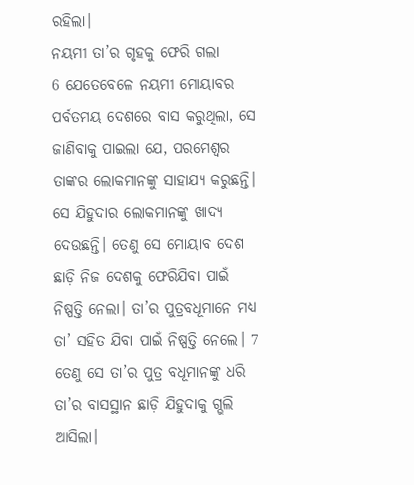ରହିଲା।
ନୟମୀ ତା’ର ଗୃହକୁ ଫେରି ଗଲା
6 ଯେତେବେଳେ ନୟମୀ ମୋୟାବର ପର୍ବତମୟ ଦେଶରେ ବାସ କରୁଥିଲା, ସେ ଜାଣିବାକୁ ପାଇଲା ଯେ, ପରମେଶ୍ୱର ତାଙ୍କର ଲୋକମାନଙ୍କୁ ସାହାଯ୍ୟ କରୁଛନ୍ତି। ସେ ଯିହୁଦାର ଲୋକମାନଙ୍କୁ ଖାଦ୍ୟ ଦେଉଛନ୍ତି। ତେଣୁ ସେ ମୋୟାବ ଦେଶ ଛାଡ଼ି ନିଜ ଦେଶକୁ ଫେରିଯିବା ପାଇଁ ନିଷ୍ପତ୍ତି ନେଲା। ତା’ର ପୁତ୍ରବଧୂମାନେ ମଧ୍ୟ ତା’ ସହିତ ଯିବା ପାଇଁ ନିଷ୍ପତ୍ତି ନେଲେ। 7 ତେଣୁ ସେ ତା’ର ପୁତ୍ର ବଧୂମାନଙ୍କୁ ଧରି ତା’ର ବାସସ୍ଥାନ ଛାଡ଼ି ଯିହୁଦାକୁ ଗ୍ଭଲି ଆସିଲା।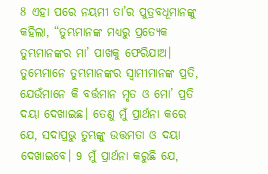8 ଏହା ପରେ ନୟମୀ ତା’ର ପୁତ୍ରବଧୂମାନଙ୍କୁ କହିଲା, “ତୁମ୍ଭମାନଙ୍କ ମଧ୍ୟରୁ ପ୍ରତ୍ୟେକ ତୁମ୍ଭମାନଙ୍କର ମା’ ପାଖକୁ ଫେରିଯାଅ। ତୁମ୍ଭେମାନେ ତୁମ୍ଭମାନଙ୍କର ସ୍ୱାମୀମାନଙ୍କ ପ୍ରତି, ଯେଉଁମାନେ କି ବର୍ତ୍ତମାନ ମୃତ ଓ ମୋ’ ପ୍ରତି ଦୟା ଦେଖାଇଛ। ତେଣୁ ମୁଁ ପ୍ରାର୍ଥନା କରେ ଯେ, ସଦାପ୍ରଭୁ ତୁମ୍ଭଙ୍କୁ ଉତ୍ତମତା ଓ ଦୟା ଦେଖାଇବେ। 9 ମୁଁ ପ୍ରାର୍ଥନା କରୁଛି ଯେ,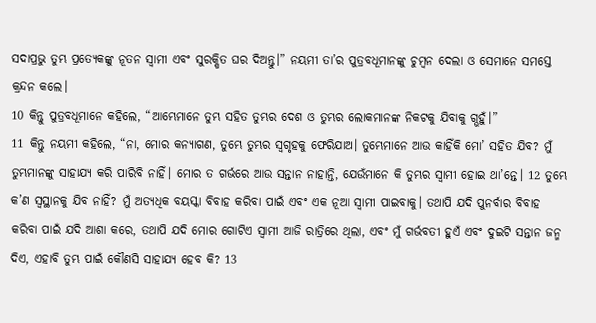ସଦାପ୍ରଭୁ ତୁମ୍ଭ ପ୍ରତ୍ୟେକଙ୍କୁ ନୂତନ ସ୍ୱାମୀ ଏବଂ ସୁରକ୍ଷିତ ଘର ଦିଅନ୍ତୁ।” ନୟମୀ ତା’ର ପୁତ୍ରବଧୂମାନଙ୍କୁ ଚୁମ୍ବନ ଦେଲା ଓ ସେମାନେ ସମସ୍ତେ କ୍ରନ୍ଦନ କଲେ।
10 କିନ୍ତୁ ପୁତ୍ରବଧୂମାନେ କହିଲେ, “ଆମ୍ଭେମାନେ ତୁମ୍ଭ ସହିତ ତୁମ୍ଭର ଦେଶ ଓ ତୁମ୍ଭର ଲୋକମାନଙ୍କ ନିକଟକୁ ଯିବାକୁ ଗ୍ଭହୁଁ।”
11 କିନ୍ତୁ ନୟମୀ କହିଲେ, “ନା, ମୋର କନ୍ୟାଗଣ, ତୁମ୍ଭେ ତୁମ୍ଭର ସ୍ୱଗୃହକୁ ଫେରିଯାଅ। ତୁମ୍ଭେମାନେ ଆଉ କାହିଁକି ମୋ’ ସହିତ ଯିବ? ମୁଁ ତୁମ୍ଭମାନଙ୍କୁ ସାହାଯ୍ୟ କରି ପାରିବି ନାହିଁ। ମୋର ତ ଗର୍ଭରେ ଆଉ ସନ୍ତାନ ନାହାନ୍ତି, ଯେଉଁମାନେ କି ତୁମ୍ଭର ସ୍ୱାମୀ ହୋଇ ଥା’ନ୍ତେ। 12 ତୁମ୍ଭେ କ’ଣ ସ୍ୱସ୍ଥାନକୁ ଯିବ ନାହିଁ? ମୁଁ ଅତ୍ୟଧିକ ବୟସ୍କା ବିବାହ କରିବା ପାଇଁ ଏବଂ ଏକ ନୂଆ ସ୍ୱାମୀ ପାଇବାକୁ। ତଥାପି ଯଦି ପୁନର୍ବାର ବିବାହ କରିବା ପାଇଁ ଯଦି ଆଶା କରେ, ତଥାପି ଯଦି ମୋର ଗୋଟିଏ ସ୍ୱାମୀ ଆଜି ରାତ୍ରିରେ ଥିଲା, ଏବଂ ମୁଁ ଗର୍ଭବତୀ ହୁଏଁ ଏବଂ ଦୁଇଟି ସନ୍ତାନ ଜନ୍ମ ଦିଏ, ଏହାବି ତୁମ୍ଭ ପାଇଁ କୌଣସି ସାହାଯ୍ୟ ହେବ କି? 13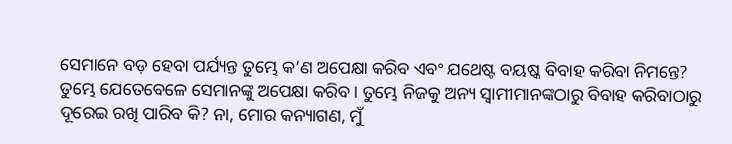ସେମାନେ ବଡ଼ ହେବା ପର୍ଯ୍ୟନ୍ତ ତୁମ୍ଭେ କ’ଣ ଅପେକ୍ଷା କରିବ ଏବଂ ଯଥେଷ୍ଟ ବୟଷ୍କ ବିବାହ କରିବା ନିମନ୍ତେ? ତୁମ୍ଭେ ଯେତେବେଳେ ସେମାନଙ୍କୁ ଅପେକ୍ଷା କରିବ। ତୁମ୍ଭେ ନିଜକୁ ଅନ୍ୟ ସ୍ୱାମୀମାନଙ୍କଠାରୁ ବିବାହ କରିବାଠାରୁ ଦୂରେଇ ରଖି ପାରିବ କି? ନା, ମୋର କନ୍ୟାଗଣ, ମୁଁ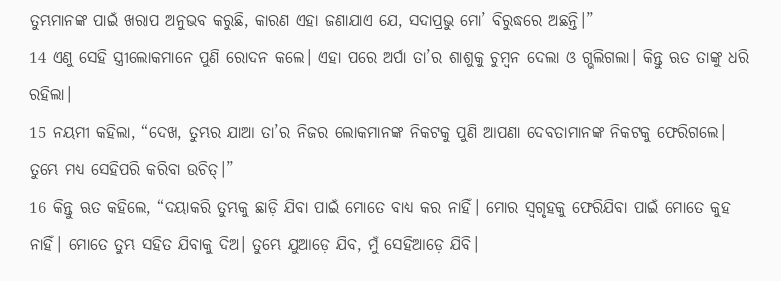ତୁମ୍ଭମାନଙ୍କ ପାଇଁ ଖରାପ ଅନୁଭବ କରୁଛି, କାରଣ ଏହା ଜଣାଯାଏ ଯେ, ସଦାପ୍ରଭୁ ମୋ’ ବିରୁଦ୍ଧରେ ଅଛନ୍ତି।”
14 ଏଣୁ ସେହି ସ୍ତ୍ରୀଲୋକମାନେ ପୁଣି ରୋଦନ କଲେ। ଏହା ପରେ ଅର୍ପା ତା’ର ଶାଶୁକୁ ଚୁମ୍ବନ ଦେଲା ଓ ଗ୍ଭଲିଗଲା। କିନ୍ତୁ ଋତ ତାଙ୍କୁ ଧରି ରହିଲା।
15 ନୟମୀ କହିଲା, “ଦେଖ, ତୁମ୍ଭର ଯାଆ ତା’ର ନିଜର ଲୋକମାନଙ୍କ ନିକଟକୁ ପୁଣି ଆପଣା ଦେବତାମାନଙ୍କ ନିକଟକୁ ଫେରିଗଲେ। ତୁମ୍ଭେ ମଧ୍ୟ ସେହିପରି କରିବା ଉଚିତ୍।”
16 କିନ୍ତୁ ଋତ କହିଲେ, “ଦୟାକରି ତୁମ୍ଭକୁ ଛାଡ଼ି ଯିବା ପାଇଁ ମୋତେ ବାଧ୍ୟ କର ନାହିଁ। ମୋର ସ୍ୱଗୃହକୁ ଫେରିଯିବା ପାଇଁ ମୋତେ କୁହ ନାହିଁ। ମୋତେ ତୁମ୍ଭ ସହିତ ଯିବାକୁ ଦିଅ। ତୁମ୍ଭେ ଯୁଆଡ଼େ ଯିବ, ମୁଁ ସେହିଆଡ଼େ ଯିବି।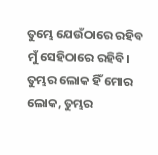ତୁମ୍ଭେ ଯେଉଁଠାରେ ରହିବ ମୁଁ ସେହିଠାରେ ରହିବି। ତୁମ୍ଭର ଲୋକ ହିଁ ମୋର ଲୋକ, ତୁମ୍ଭର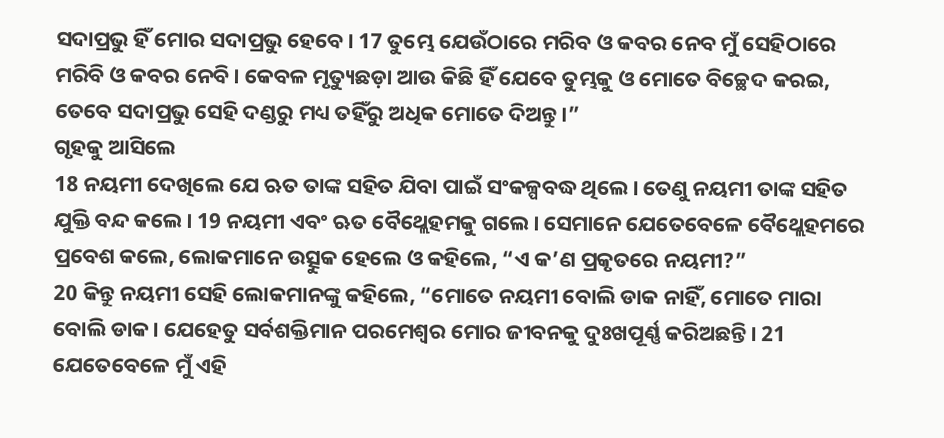ସଦାପ୍ରଭୁ ହିଁ ମୋର ସଦାପ୍ରଭୁ ହେବେ। 17 ତୁମ୍ଭେ ଯେଉଁଠାରେ ମରିବ ଓ କବର ନେବ ମୁଁ ସେହିଠାରେ ମରିବି ଓ କବର ନେବି। କେବଳ ମୃତ୍ୟୁଛଡ଼ା ଆଉ କିଛି ହିଁ ଯେବେ ତୁମ୍ଭକୁ ଓ ମୋତେ ବିଚ୍ଛେଦ କରଇ, ତେବେ ସଦାପ୍ରଭୁ ସେହି ଦଣ୍ଡରୁ ମଧ୍ୟ ତହିଁରୁ ଅଧିକ ମୋତେ ଦିଅନ୍ତୁ।”
ଗୃହକୁ ଆସିଲେ
18 ନୟମୀ ଦେଖିଲେ ଯେ ଋତ ତାଙ୍କ ସହିତ ଯିବା ପାଇଁ ସଂକଳ୍ପବଦ୍ଧ ଥିଲେ। ତେଣୁ ନୟମୀ ତାଙ୍କ ସହିତ ଯୁକ୍ତି ବନ୍ଦ କଲେ। 19 ନୟମୀ ଏବଂ ଋତ ବୈଥ୍ଲେହମକୁ ଗଲେ। ସେମାନେ ଯେତେବେଳେ ବୈଥ୍ଲେହମରେ ପ୍ରବେଶ କଲେ, ଲୋକମାନେ ଉତ୍ସୁକ ହେଲେ ଓ କହିଲେ, “ଏ କ’ଣ ପ୍ରକୃତରେ ନୟମୀ?”
20 କିନ୍ତୁ ନୟମୀ ସେହି ଲୋକମାନଙ୍କୁ କହିଲେ, “ମୋତେ ନୟମୀ ବୋଲି ଡାକ ନାହିଁ, ମୋତେ ମାରା ବୋଲି ଡାକ। ଯେହେତୁ ସର୍ବଶକ୍ତିମାନ ପରମେଶ୍ୱର ମୋର ଜୀବନକୁ ଦୁଃଖପୂର୍ଣ୍ଣ କରିଅଛନ୍ତି। 21 ଯେତେବେଳେ ମୁଁ ଏହି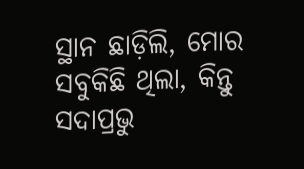ସ୍ଥାନ ଛାଡ଼ିଲି, ମୋର ସବୁକିଛି ଥିଲା, କିନ୍ତୁ ସଦାପ୍ରଭୁ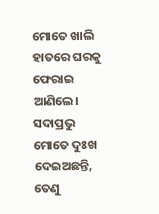ମୋତେ ଖାଲି ହାତରେ ଘରକୁ ଫେରାଇ ଆଣିଲେ। ସଦାପ୍ରଭୁ ମୋତେ ଦୁଃଖ ଦେଇଅଛନ୍ତି, ତେଣୁ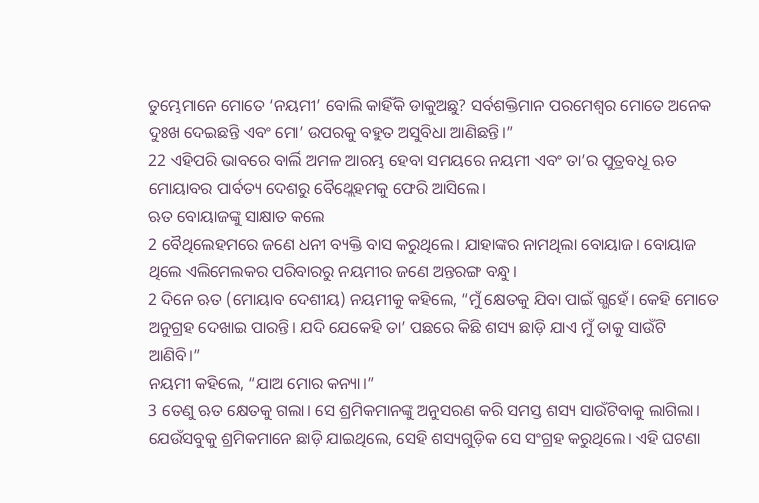ତୁମ୍ଭେମାନେ ମୋତେ ‘ନୟମୀ’ ବୋଲି କାହିଁକି ଡାକୁଅଛୁ? ସର୍ବଶକ୍ତିମାନ ପରମେଶ୍ୱର ମୋତେ ଅନେକ ଦୁଃଖ ଦେଇଛନ୍ତି ଏବଂ ମୋ’ ଉପରକୁ ବହୁତ ଅସୁବିଧା ଆଣିଛନ୍ତି।”
22 ଏହିପରି ଭାବରେ ବାର୍ଲି ଅମଳ ଆରମ୍ଭ ହେବା ସମୟରେ ନୟମୀ ଏବଂ ତା’ର ପୁତ୍ରବଧୂ ଋତ ମୋୟାବର ପାର୍ବତ୍ୟ ଦେଶରୁ ବୈଥ୍ଲେହମକୁ ଫେରି ଆସିଲେ।
ଋତ ବୋୟାଜଙ୍କୁ ସାକ୍ଷାତ କଲେ
2 ବୈଥିଲେହମରେ ଜଣେ ଧନୀ ବ୍ୟକ୍ତି ବାସ କରୁଥିଲେ। ଯାହାଙ୍କର ନାମଥିଲା ବୋୟାଜ। ବୋୟାଜ ଥିଲେ ଏଲିମେଲକର ପରିବାରରୁ ନୟମୀର ଜଣେ ଅନ୍ତରଙ୍ଗ ବନ୍ଧୁ।
2 ଦିନେ ଋତ (ମୋୟାବ ଦେଶୀୟ) ନୟମୀକୁ କହିଲେ, “ମୁଁ କ୍ଷେତକୁ ଯିବା ପାଇଁ ଗ୍ଭହେଁ। କେହି ମୋତେ ଅନୁଗ୍ରହ ଦେଖାଇ ପାରନ୍ତି। ଯଦି ଯେକେହି ତା’ ପଛରେ କିଛି ଶସ୍ୟ ଛାଡ଼ି ଯାଏ ମୁଁ ତାକୁ ସାଉଁଟି ଆଣିବି।”
ନୟମୀ କହିଲେ, “ଯାଅ ମୋର କନ୍ୟା।”
3 ତେଣୁ ଋତ କ୍ଷେତକୁ ଗଲା। ସେ ଶ୍ରମିକମାନଙ୍କୁ ଅନୁସରଣ କରି ସମସ୍ତ ଶସ୍ୟ ସାଉଁଟିବାକୁ ଲାଗିଲା। ଯେଉଁସବୁକୁ ଶ୍ରମିକମାନେ ଛାଡ଼ି ଯାଇଥିଲେ, ସେହି ଶସ୍ୟଗୁଡ଼ିକ ସେ ସଂଗ୍ରହ କରୁଥିଲେ। ଏହି ଘଟଣା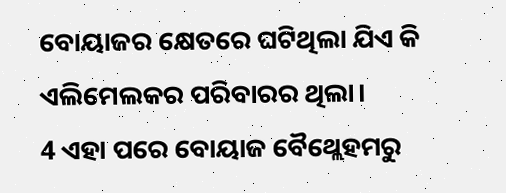ବୋୟାଜର କ୍ଷେତରେ ଘଟିଥିଲା ଯିଏ କି ଏଲିମେଲକର ପରିବାରର ଥିଲା।
4 ଏହା ପରେ ବୋୟାଜ ବୈଥ୍ଲେହମରୁ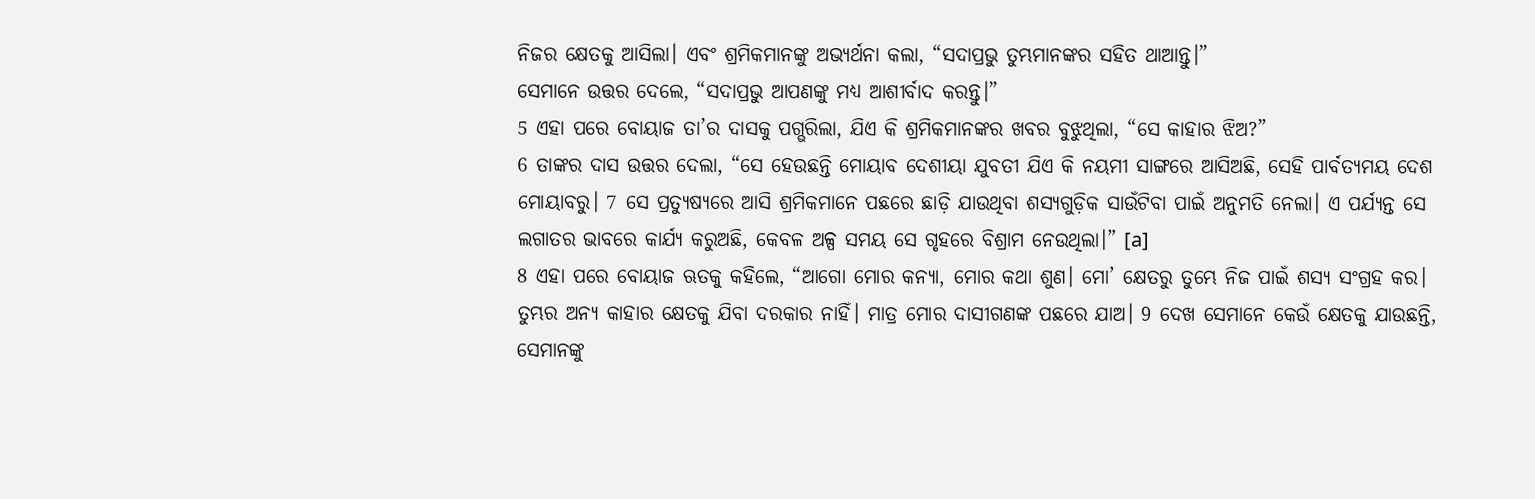ନିଜର କ୍ଷେତକୁ ଆସିଲା। ଏବଂ ଶ୍ରମିକମାନଙ୍କୁ ଅଭ୍ୟର୍ଥନା କଲା, “ସଦାପ୍ରଭୁ ତୁମ୍ଭମାନଙ୍କର ସହିତ ଥାଆନ୍ତୁ।”
ସେମାନେ ଉତ୍ତର ଦେଲେ, “ସଦାପ୍ରଭୁ ଆପଣଙ୍କୁ ମଧ୍ୟ ଆଶୀର୍ବାଦ କରନ୍ତୁ।”
5 ଏହା ପରେ ବୋୟାଜ ତା’ର ଦାସକୁ ପଗ୍ଭରିଲା, ଯିଏ କି ଶ୍ରମିକମାନଙ୍କର ଖବର ବୁଝୁଥିଲା, “ସେ କାହାର ଝିଅ?”
6 ତାଙ୍କର ଦାସ ଉତ୍ତର ଦେଲା, “ସେ ହେଉଛନ୍ତି ମୋୟାବ ଦେଶୀୟା ଯୁବତୀ ଯିଏ କି ନୟମୀ ସାଙ୍ଗରେ ଆସିଅଛି, ସେହି ପାର୍ବତ୍ୟମୟ ଦେଶ ମୋୟାବରୁ। 7 ସେ ପ୍ରତ୍ୟୁଷ୍ୟରେ ଆସି ଶ୍ରମିକମାନେ ପଛରେ ଛାଡ଼ି ଯାଉଥିବା ଶସ୍ୟଗୁଡ଼ିକ ସାଉଁଟିବା ପାଇଁ ଅନୁମତି ନେଲା। ଏ ପର୍ଯ୍ୟନ୍ତ ସେ ଲଗାତର ଭାବରେ କାର୍ଯ୍ୟ କରୁଅଛି, କେବଳ ଅଳ୍ପ ସମୟ ସେ ଗୃହରେ ବିଶ୍ରାମ ନେଉଥିଲା।” [a]
8 ଏହା ପରେ ବୋୟାଜ ଋତକୁ କହିଲେ, “ଆଗୋ ମୋର କନ୍ୟା, ମୋର କଥା ଶୁଣ। ମୋ’ କ୍ଷେତରୁ ତୁମ୍ଭେ ନିଜ ପାଇଁ ଶସ୍ୟ ସଂଗ୍ରହ କର। ତୁମ୍ଭର ଅନ୍ୟ କାହାର କ୍ଷେତକୁ ଯିବା ଦରକାର ନାହିଁ। ମାତ୍ର ମୋର ଦାସୀଗଣଙ୍କ ପଛରେ ଯାଅ। 9 ଦେଖ ସେମାନେ କେଉଁ କ୍ଷେତକୁ ଯାଉଛନ୍ତି, ସେମାନଙ୍କୁ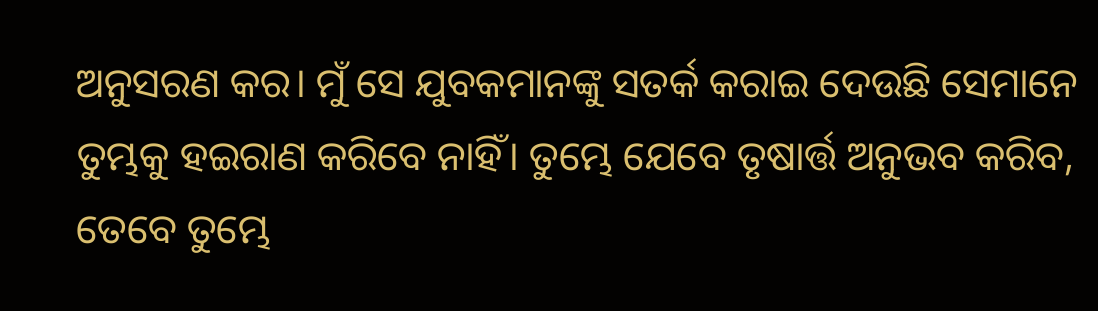ଅନୁସରଣ କର। ମୁଁ ସେ ଯୁବକମାନଙ୍କୁ ସତର୍କ କରାଇ ଦେଉଛି ସେମାନେ ତୁମ୍ଭକୁ ହଇରାଣ କରିବେ ନାହିଁ। ତୁମ୍ଭେ ଯେବେ ତୃଷାର୍ତ୍ତ ଅନୁଭବ କରିବ, ତେବେ ତୁମ୍ଭେ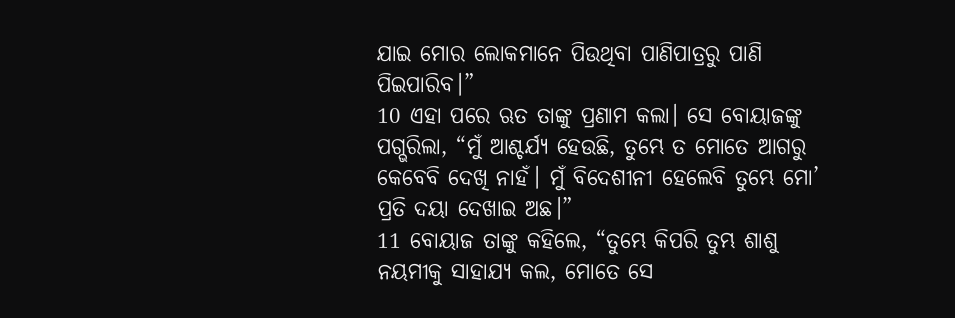ଯାଇ ମୋର ଲୋକମାନେ ପିଉଥିବା ପାଣିପାତ୍ରରୁ ପାଣି ପିଇପାରିବ।”
10 ଏହା ପରେ ଋତ ତାଙ୍କୁ ପ୍ରଣାମ କଲା। ସେ ବୋୟାଜଙ୍କୁ ପଗ୍ଭରିଲା, “ମୁଁ ଆଶ୍ଚର୍ଯ୍ୟ ହେଉଛି, ତୁମ୍ଭେ ତ ମୋତେ ଆଗରୁ କେବେବି ଦେଖି ନାହଁ। ମୁଁ ବିଦେଶୀନୀ ହେଲେବି ତୁମ୍ଭେ ମୋ’ ପ୍ରତି ଦୟା ଦେଖାଇ ଅଛ।”
11 ବୋୟାଜ ତାଙ୍କୁ କହିଲେ, “ତୁମ୍ଭେ କିପରି ତୁମ୍ଭ ଶାଶୁ ନୟମୀକୁ ସାହାଯ୍ୟ କଲ, ମୋତେ ସେ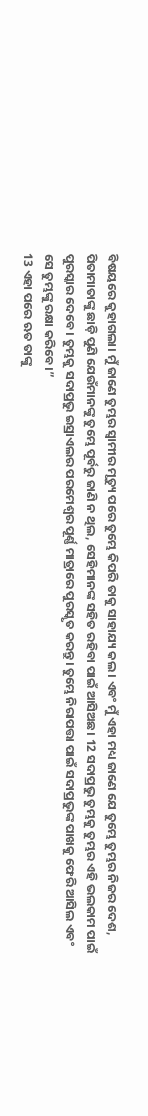ବିଷୟରେ କୁହାଗଲା। ମୁଁ ଜାଣେ ତୁମ୍ଭର ସ୍ୱାମୀର ମୃତ୍ୟୁ ପରେ ତୁମ୍ଭେ କିପରି ତାକୁ ସାହାଯ୍ୟ କଲ। ଏବଂ ମୁଁ ଏହା ମଧ୍ୟ ଜାଣେ ଯେ ତୁମ୍ଭେ ତୁମ୍ଭର ନିଜର ଦେଶ, ପିତାମାତାଙ୍କୁ ଛାଡ଼ି ପୁଣି ଯେଉଁମାନଙ୍କୁ ତୁମ୍ଭେ ପୂର୍ବରୁ ଜାଣି ନ ଥିଲ, ସେହିମାନଙ୍କ ସହିତ ରହିବା ପାଇଁ ଆସିଅଛ। 12 ସଦାପ୍ରଭୁ ତୁମ୍ଭକୁ ତୁମ୍ଭର ଏହି ଭଲକାମ ପାଇଁ ପୁରସ୍କାର ଦେବେ। ତୁମ୍ଭକୁ ସଦାପ୍ରଭୁ ଇସ୍ରାଏଲର ପରମେଶ୍ୱର ପୂର୍ଣ୍ଣ ମାତ୍ରାରେ ପୁରସ୍କୃତ କରନ୍ତୁ। ତୁମ୍ଭେ ନିରାପତ୍ତା ପାଇଁ ସଦାପ୍ରଭୁଙ୍କ ପାଖକୁ ଫେରି ଆସିଲ ଏବଂ ସେ ତୁମ୍ଭଙ୍କୁ ରକ୍ଷା କରିବେ।”
13 ଏହା ପରେ ଋତ ତାଙ୍କୁ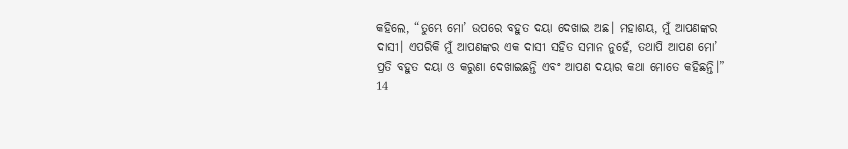କହିଲେ, “ତୁମ୍ଭେ ମୋ’ ଉପରେ ବହୁତ ଦୟା ଦେଖାଇ ଅଛ। ମହାଶୟ, ମୁଁ ଆପଣଙ୍କର ଦାସୀ। ଏପରିକି ମୁଁ ଆପଣଙ୍କର ଏକ ଦାସୀ ସହିତ ସମାନ ନୁହେଁ, ତଥାପି ଆପଣ ମୋ’ ପ୍ରତି ବହୁତ ଦୟା ଓ କରୁଣା ଦେଖାଇଛନ୍ତି ଏବଂ ଆପଣ ଦୟାର କଥା ମୋତେ କହିଛନ୍ତି।”
14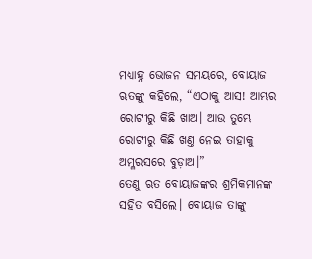ମଧ୍ୟାହ୍ନ ଭୋଜନ ସମୟରେ, ବୋୟାଜ ଋତଙ୍କୁ କହିଲେ, “ଏଠାକୁ ଆସ! ଆମ୍ଭର ରୋଟୀରୁ କିଛି ଖାଅ। ଆଉ ତୁମ୍ଭେ ରୋଟୀରୁ କିଛି ଖଣ୍ତ ନେଇ ତାହାକୁ ଅମ୍ଳରସରେ ବୁଡ଼ାଅ।”
ତେଣୁ ଋତ ବୋୟାଜଙ୍କର ଶ୍ରମିକମାନଙ୍କ ସହିତ ବସିଲେ। ବୋୟାଜ ତାଙ୍କୁ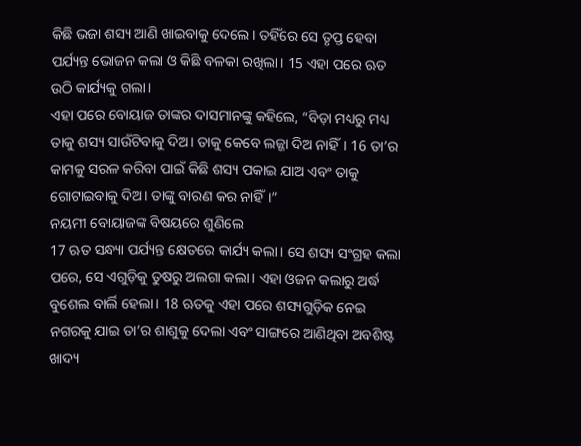କିଛି ଭଜା ଶସ୍ୟ ଆଣି ଖାଇବାକୁ ଦେଲେ। ତହିଁରେ ସେ ତୃପ୍ତ ହେବା ପର୍ଯ୍ୟନ୍ତ ଭୋଜନ କଲା ଓ କିଛି ବଳକା ରଖିଲା। 15 ଏହା ପରେ ଋତ ଉଠି କାର୍ଯ୍ୟକୁ ଗଲା।
ଏହା ପରେ ବୋୟାଜ ତାଙ୍କର ଦାସମାନଙ୍କୁ କହିଲେ, “ବିଡ଼ା ମଧ୍ୟରୁ ମଧ୍ୟ ତାକୁ ଶସ୍ୟ ସାଉଁଟିବାକୁ ଦିଅ। ତାକୁ କେବେ ଲଜ୍ଜା ଦିଅ ନାହିଁ। 16 ତା’ର କାମକୁ ସରଳ କରିବା ପାଇଁ କିଛି ଶସ୍ୟ ପକାଇ ଯାଅ ଏବଂ ତାକୁ ଗୋଟାଇବାକୁ ଦିଅ। ତାଙ୍କୁ ବାରଣ କର ନାହିଁ।”
ନୟମୀ ବୋୟାଜଙ୍କ ବିଷୟରେ ଶୁଣିଲେ
17 ଋତ ସନ୍ଧ୍ୟା ପର୍ଯ୍ୟନ୍ତ କ୍ଷେତରେ କାର୍ଯ୍ୟ କଲା। ସେ ଶସ୍ୟ ସଂଗ୍ରହ କଲା ପରେ, ସେ ଏଗୁଡ଼ିକୁ ତୁଷରୁ ଅଲଗା କଲା। ଏହା ଓଜନ କଲାରୁ ଅର୍ଦ୍ଧ ବୁଶେଲ ବାର୍ଲି ହେଲା। 18 ଋତକୁ ଏହା ପରେ ଶସ୍ୟଗୁଡ଼ିକ ନେଇ ନଗରକୁ ଯାଇ ତା’ର ଶାଶୁକୁ ଦେଲା ଏବଂ ସାଙ୍ଗରେ ଆଣିଥିବା ଅବଶିଷ୍ଟ ଖାଦ୍ୟ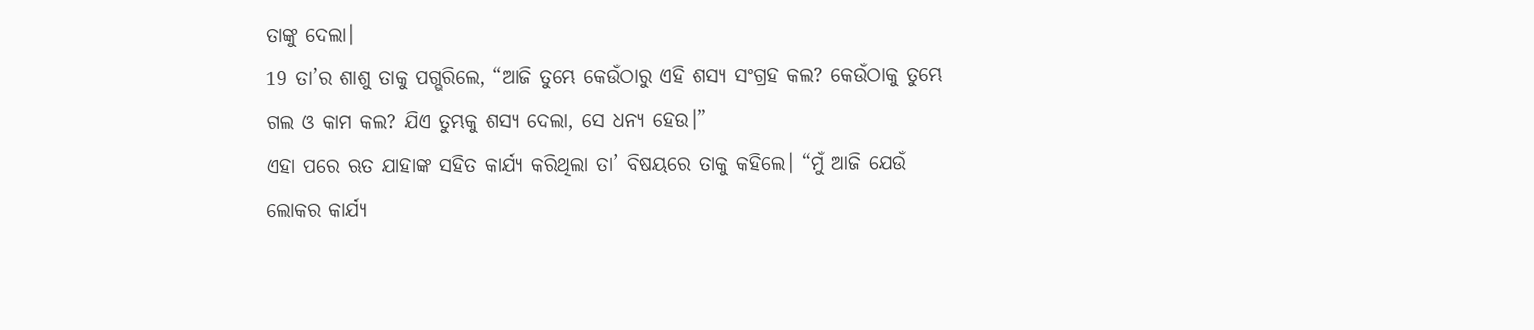ତାଙ୍କୁ ଦେଲା।
19 ତା’ର ଶାଶୁ ତାକୁ ପଗ୍ଭରିଲେ, “ଆଜି ତୁମ୍ଭେ କେଉଁଠାରୁ ଏହି ଶସ୍ୟ ସଂଗ୍ରହ କଲ? କେଉଁଠାକୁ ତୁମ୍ଭେ ଗଲ ଓ କାମ କଲ? ଯିଏ ତୁମ୍ଭକୁ ଶସ୍ୟ ଦେଲା, ସେ ଧନ୍ୟ ହେଉ।”
ଏହା ପରେ ଋତ ଯାହାଙ୍କ ସହିତ କାର୍ଯ୍ୟ କରିଥିଲା ତା’ ବିଷୟରେ ତାକୁ କହିଲେ। “ମୁଁ ଆଜି ଯେଉଁ ଲୋକର କାର୍ଯ୍ୟ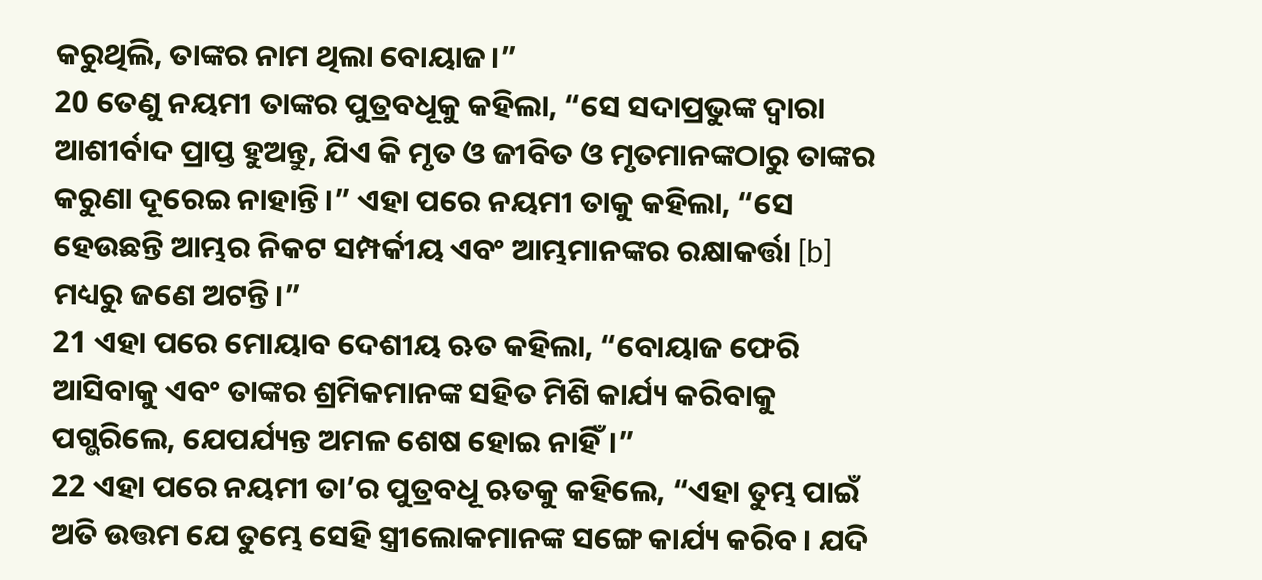କରୁଥିଲି, ତାଙ୍କର ନାମ ଥିଲା ବୋୟାଜ।”
20 ତେଣୁ ନୟମୀ ତାଙ୍କର ପୁତ୍ରବଧୂକୁ କହିଲା, “ସେ ସଦାପ୍ରଭୁଙ୍କ ଦ୍ୱାରା ଆଶୀର୍ବାଦ ପ୍ରାପ୍ତ ହୁଅନ୍ତୁ, ଯିଏ କି ମୃତ ଓ ଜୀବିତ ଓ ମୃତମାନଙ୍କଠାରୁ ତାଙ୍କର କରୁଣା ଦୂରେଇ ନାହାନ୍ତି।” ଏହା ପରେ ନୟମୀ ତାକୁ କହିଲା, “ସେ ହେଉଛନ୍ତି ଆମ୍ଭର ନିକଟ ସମ୍ପର୍କୀୟ ଏବଂ ଆମ୍ଭମାନଙ୍କର ରକ୍ଷାକର୍ତ୍ତା [b] ମଧ୍ୟରୁ ଜଣେ ଅଟନ୍ତି।”
21 ଏହା ପରେ ମୋୟାବ ଦେଶୀୟ ଋତ କହିଲା, “ବୋୟାଜ ଫେରି ଆସିବାକୁ ଏବଂ ତାଙ୍କର ଶ୍ରମିକମାନଙ୍କ ସହିତ ମିଶି କାର୍ଯ୍ୟ କରିବାକୁ ପଗ୍ଭରିଲେ, ଯେପର୍ଯ୍ୟନ୍ତ ଅମଳ ଶେଷ ହୋଇ ନାହିଁ।”
22 ଏହା ପରେ ନୟମୀ ତା’ର ପୁତ୍ରବଧୂ ଋତକୁ କହିଲେ, “ଏହା ତୁମ୍ଭ ପାଇଁ ଅତି ଉତ୍ତମ ଯେ ତୁମ୍ଭେ ସେହି ସ୍ତ୍ରୀଲୋକମାନଙ୍କ ସଙ୍ଗେ କାର୍ଯ୍ୟ କରିବ। ଯଦି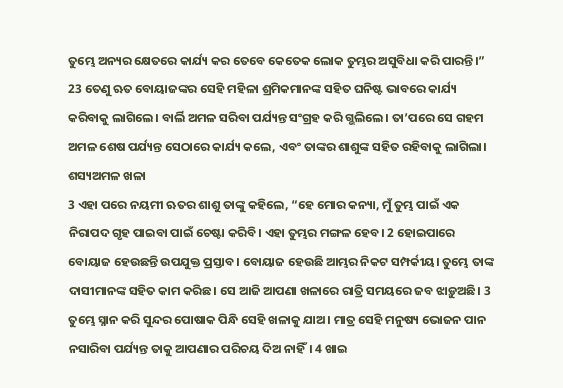ତୁମ୍ଭେ ଅନ୍ୟର କ୍ଷେତରେ କାର୍ଯ୍ୟ କର ତେବେ କେତେକ ଲୋକ ତୁମ୍ଭର ଅସୁବିଧା କରି ପାରନ୍ତି।” 23 ତେଣୁ ଋତ ବୋୟାଜଙ୍କର ସେହି ମହିଳା ଶ୍ରମିକମାନଙ୍କ ସହିତ ଘନିଷ୍ଟ ଭାବରେ କାର୍ଯ୍ୟ କରିବାକୁ ଲାଗିଲେ। ବାର୍ଲି ଅମଳ ସରିବା ପର୍ଯ୍ୟନ୍ତ ସଂଗ୍ରହ କରି ଗ୍ଭଲିଲେ। ତା’ପରେ ସେ ଗହମ ଅମଳ ଶେଷ ପର୍ଯ୍ୟନ୍ତ ସେଠାରେ କାର୍ଯ୍ୟ କଲେ, ଏବଂ ତାଙ୍କର ଶାଶୁଙ୍କ ସହିତ ରହିବାକୁ ଲାଗିଲା।
ଶସ୍ୟଅମଳ ଖଳା
3 ଏହା ପରେ ନୟମୀ ଋତର ଶାଶୁ ତାଙ୍କୁ କହିଲେ, “ହେ ମୋର କନ୍ୟା, ମୁଁ ତୁମ୍ଭ ପାଇଁ ଏକ ନିରାପଦ ଗୃହ ପାଇବା ପାଇଁ ଚେଷ୍ଟା କରିବି। ଏହା ତୁମ୍ଭର ମଙ୍ଗଳ ହେବ। 2 ହୋଇପାରେ ବୋୟାଜ ହେଉଛନ୍ତି ଉପଯୁକ୍ତ ପ୍ରସ୍ତାବ। ବୋୟାଜ ହେଉଛି ଆମ୍ଭର ନିକଟ ସମ୍ପର୍କୀୟ। ତୁମ୍ଭେ ତାଙ୍କ ଦାସୀମାନଙ୍କ ସହିତ କାମ କରିଛ। ସେ ଆଜି ଆପଣା ଖଳାରେ ରାତ୍ରି ସମୟରେ ଜବ ଝାଡ଼ୁଅଛି। 3 ତୁମ୍ଭେ ସ୍ନାନ କରି ସୁନ୍ଦର ପୋଷାକ ପିନ୍ଧି ସେହି ଖଳାକୁ ଯାଅ। ମାତ୍ର ସେହି ମନୁଷ୍ୟ ଭୋଜନ ପାନ ନସାରିବା ପର୍ଯ୍ୟନ୍ତ ତାକୁ ଆପଣାର ପରିଚୟ ଦିଅ ନାହିଁ। 4 ଖାଇ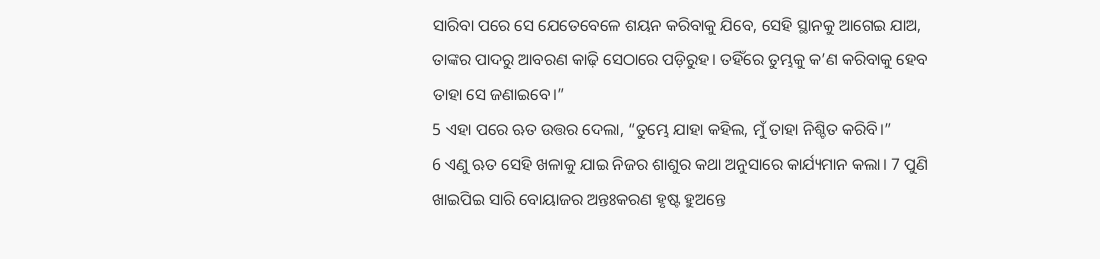ସାରିବା ପରେ ସେ ଯେତେବେଳେ ଶୟନ କରିବାକୁ ଯିବେ, ସେହି ସ୍ଥାନକୁ ଆଗେଇ ଯାଅ, ତାଙ୍କର ପାଦରୁ ଆବରଣ କାଢ଼ି ସେଠାରେ ପଡ଼ିରୁହ। ତହିଁରେ ତୁମ୍ଭକୁ କ’ଣ କରିବାକୁ ହେବ ତାହା ସେ ଜଣାଇବେ।”
5 ଏହା ପରେ ଋତ ଉତ୍ତର ଦେଲା, “ତୁମ୍ଭେ ଯାହା କହିଲ, ମୁଁ ତାହା ନିଶ୍ଚିତ କରିବି।”
6 ଏଣୁ ଋତ ସେହି ଖଳାକୁ ଯାଇ ନିଜର ଶାଶୁର କଥା ଅନୁସାରେ କାର୍ଯ୍ୟମାନ କଲା। 7 ପୁଣି ଖାଇପିଇ ସାରି ବୋୟାଜର ଅନ୍ତଃକରଣ ହୃଷ୍ଟ ହୁଅନ୍ତେ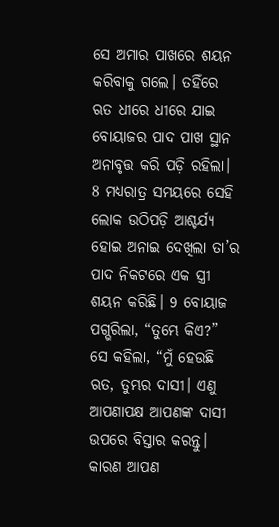ସେ ଅମାର ପାଖରେ ଶୟନ କରିବାକୁ ଗଲେ। ତହିଁରେ ଋତ ଧୀରେ ଧୀରେ ଯାଇ ବୋୟାଜର ପାଦ ପାଖ ସ୍ଥାନ ଅନାବୃତ୍ତ କରି ପଡ଼ି ରହିଲା।
8 ମଧ୍ୟରାତ୍ର ସମୟରେ ସେହି ଲୋକ ଉଠିପଡ଼ି ଆଶ୍ଚର୍ଯ୍ୟ ହୋଇ ଅନାଇ ଦେଖିଲା ତା’ର ପାଦ ନିକଟରେ ଏକ ସ୍ତ୍ରୀ ଶୟନ କରିଛି। 9 ବୋୟାଜ ପଗ୍ଭରିଲା, “ତୁମ୍ଭେ କିଏ?”
ସେ କହିଲା, “ମୁଁ ହେଉଛି ଋତ, ତୁମ୍ଭର ଦାସୀ। ଏଣୁ ଆପଣାପକ୍ଷ ଆପଣଙ୍କ ଦାସୀ ଉପରେ ବିସ୍ତାର କରନ୍ତୁ। କାରଣ ଆପଣ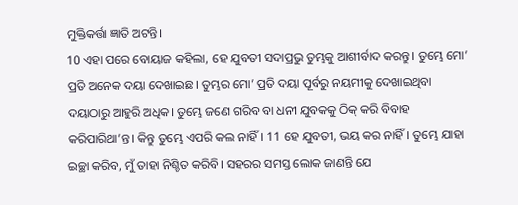ମୁକ୍ତିକର୍ତ୍ତା ଜ୍ଞାତି ଅଟନ୍ତି।
10 ଏହା ପରେ ବୋୟାଜ କହିଲା, ହେ ଯୁବତୀ ସଦାପ୍ରଭୁ ତୁମ୍ଭକୁ ଆଶୀର୍ବାଦ କରନ୍ତୁ। ତୁମ୍ଭେ ମୋ’ ପ୍ରତି ଅନେକ ଦୟା ଦେଖାଇଛ। ତୁମ୍ଭର ମୋ’ ପ୍ରତି ଦୟା ପୂର୍ବରୁ ନୟମୀକୁ ଦେଖାଇଥିବା ଦୟାଠାରୁ ଆହୁରି ଅଧିକ। ତୁମ୍ଭେ ଜଣେ ଗରିବ ବା ଧନୀ ଯୁବକକୁ ଠିକ୍ କରି ବିବାହ କରିପାରିଥା’ନ୍ତ। କିନ୍ତୁ ତୁମ୍ଭେ ଏପରି କଲ ନାହିଁ। 11 ହେ ଯୁବତୀ, ଭୟ କର ନାହିଁ। ତୁମ୍ଭେ ଯାହା ଇଚ୍ଛା କରିବ, ମୁଁ ତାହା ନିଶ୍ଚିତ କରିବି। ସହରର ସମସ୍ତ ଲୋକ ଜାଣନ୍ତି ଯେ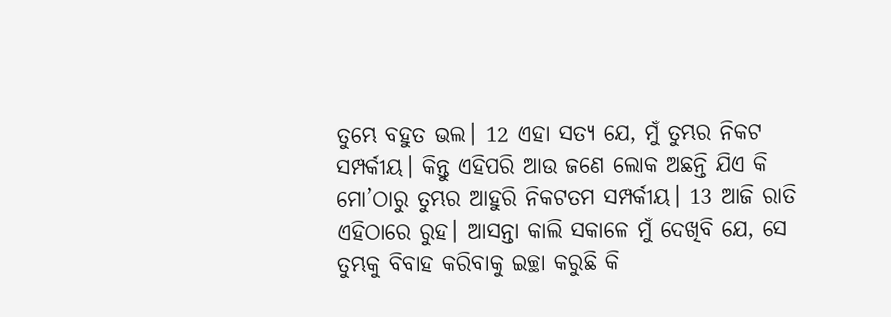ତୁମ୍ଭେ ବହୁତ ଭଲ। 12 ଏହା ସତ୍ୟ ଯେ, ମୁଁ ତୁମ୍ଭର ନିକଟ ସମ୍ପର୍କୀୟ। କିନ୍ତୁ ଏହିପରି ଆଉ ଜଣେ ଲୋକ ଅଛନ୍ତି ଯିଏ କି ମୋ’ଠାରୁ ତୁମ୍ଭର ଆହୁରି ନିକଟତମ ସମ୍ପର୍କୀୟ। 13 ଆଜି ରାତି ଏହିଠାରେ ରୁହ। ଆସନ୍ତା କାଲି ସକାଳେ ମୁଁ ଦେଖିବି ଯେ, ସେ ତୁମ୍ଭକୁ ବିବାହ କରିବାକୁ ଇଚ୍ଛା କରୁଛି କି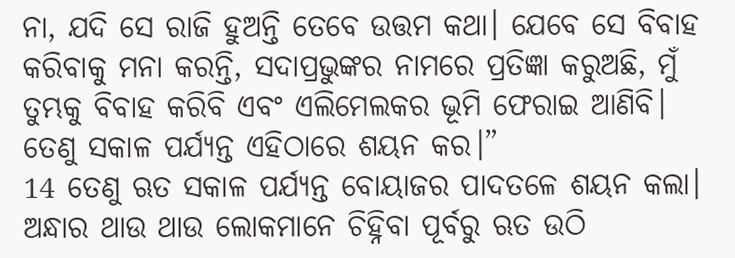ନା, ଯଦି ସେ ରାଜି ହୁଅନ୍ତି ତେବେ ଉତ୍ତମ କଥା। ଯେବେ ସେ ବିବାହ କରିବାକୁ ମନା କରନ୍ତି, ସଦାପ୍ରଭୁଙ୍କର ନାମରେ ପ୍ରତିଜ୍ଞା କରୁଅଛି, ମୁଁ ତୁମ୍ଭକୁ ବିବାହ କରିବି ଏବଂ ଏଲିମେଲକର ଭୂମି ଫେରାଇ ଆଣିବି। ତେଣୁ ସକାଳ ପର୍ଯ୍ୟନ୍ତ ଏହିଠାରେ ଶୟନ କର।”
14 ତେଣୁ ଋତ ସକାଳ ପର୍ଯ୍ୟନ୍ତ ବୋୟାଜର ପାଦତଳେ ଶୟନ କଲା। ଅନ୍ଧାର ଥାଉ ଥାଉ ଲୋକମାନେ ଚିହ୍ନିବା ପୂର୍ବରୁ ଋତ ଉଠି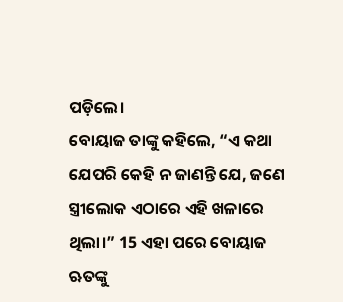ପଡ଼ିଲେ।
ବୋୟାଜ ତାଙ୍କୁ କହିଲେ, “ଏ କଥା ଯେପରି କେହି ନ ଜାଣନ୍ତି ଯେ, ଜଣେ ସ୍ତ୍ରୀଲୋକ ଏଠାରେ ଏହି ଖଳାରେ ଥିଲା।” 15 ଏହା ପରେ ବୋୟାଜ ଋତଙ୍କୁ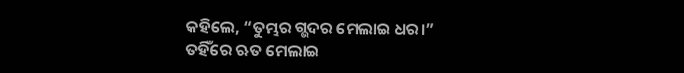କହିଲେ, “ତୁମ୍ଭର ଗ୍ଭଦର ମେଲାଇ ଧର।”
ତହିଁରେ ଋତ ମେଲାଇ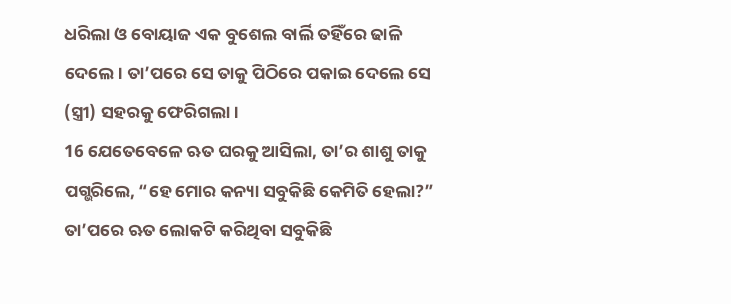ଧରିଲା ଓ ବୋୟାଜ ଏକ ବୁଶେଲ ବାର୍ଲି ତହିଁରେ ଢାଳି ଦେଲେ। ତା’ପରେ ସେ ତାକୁ ପିଠିରେ ପକାଇ ଦେଲେ ସେ (ସ୍ତ୍ରୀ) ସହରକୁ ଫେରିଗଲା।
16 ଯେତେବେଳେ ଋତ ଘରକୁ ଆସିଲା, ତା’ର ଶାଶୁ ତାକୁ ପଗ୍ଭରିଲେ, “ହେ ମୋର କନ୍ୟା ସବୁକିଛି କେମିତି ହେଲା?”
ତା’ପରେ ଋତ ଲୋକଟି କରିଥିବା ସବୁକିଛି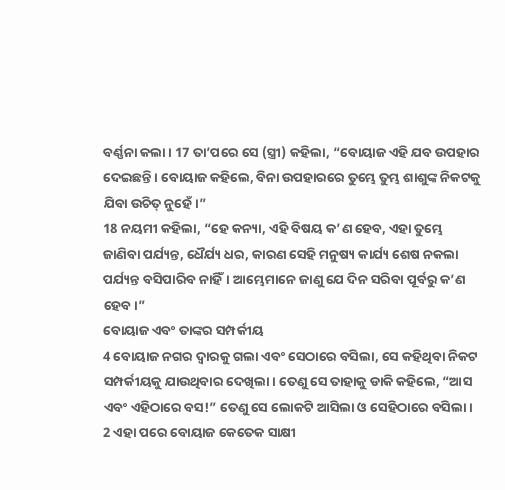ବର୍ଣ୍ଣନା କଲା। 17 ତା’ପରେ ସେ (ସ୍ତ୍ରୀ) କହିଲା, “ବୋୟାଜ ଏହି ଯବ ଉପହାର ଦେଇଛନ୍ତି। ବୋୟାଜ କହିଲେ, ବିନା ଉପହାରରେ ତୁମ୍ଭେ ତୁମ୍ଭ ଶାଶୁଙ୍କ ନିକଟକୁ ଯିବା ଉଚିତ୍ ନୁହେଁ।”
18 ନୟମୀ କହିଲା, “ହେ କନ୍ୟା, ଏହି ବିଷୟ କ’ଣ ହେବ, ଏହା ତୁମ୍ଭେ ଜାଣିବା ପର୍ଯ୍ୟନ୍ତ, ଧୈର୍ଯ୍ୟ ଧର, କାରଣ ସେହି ମନୁଷ୍ୟ କାର୍ଯ୍ୟ ଶେଷ ନକଲା ପର୍ଯ୍ୟନ୍ତ ବସିପାରିବ ନାହିଁ। ଆମ୍ଭେମାନେ ଜାଣୁ ଯେ ଦିନ ସରିବା ପୂର୍ବରୁ କ’ଣ ହେବ।”
ବୋୟାଜ ଏବଂ ତାଙ୍କର ସମ୍ପର୍କୀୟ
4 ବୋୟାଜ ନଗର ଦ୍ୱାରକୁ ଗଲା ଏବଂ ସେଠାରେ ବସିଲା, ସେ କହିଥିବା ନିକଟ ସମ୍ପର୍କୀୟକୁ ଯାଉଥିବାର ଦେଖିଲା। ତେଣୁ ସେ ତାହାକୁ ଡାକି କହିଲେ, “ଆସ ଏବଂ ଏହିଠାରେ ବସ!” ତେଣୁ ସେ ଲୋକଟି ଆସିଲା ଓ ସେହିଠାରେ ବସିଲା।
2 ଏହା ପରେ ବୋୟାଜ କେତେକ ସାକ୍ଷୀ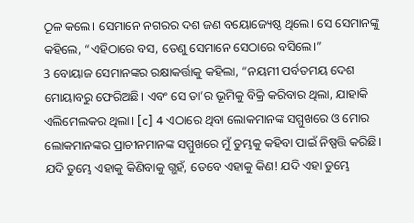ଠୂଳ କଲେ। ସେମାନେ ନଗରର ଦଶ ଜଣ ବୟୋଜ୍ୟେଷ୍ଠ ଥିଲେ। ସେ ସେମାନଙ୍କୁ କହିଲେ, “ଏହିଠାରେ ବସ, ତେଣୁ ସେମାନେ ସେଠାରେ ବସିଲେ।”
3 ବୋୟାଜ ସେମାନଙ୍କର ରକ୍ଷାକର୍ତ୍ତାକୁ କହିଲା, “ନୟମୀ ପର୍ବତମୟ ଦେଶ ମୋୟାବରୁ ଫେରିଅଛି। ଏବଂ ସେ ତା’ର ଭୂମିକୁ ବିକ୍ରି କରିବାର ଥିଲା, ଯାହାକି ଏଲିମେଲକର ଥିଲା। [c] 4 ଏଠାରେ ଥିବା ଲୋକମାନଙ୍କ ସମ୍ମୁଖରେ ଓ ମୋର ଲୋକମାନଙ୍କର ପ୍ରାଚୀନମାନଙ୍କ ସମ୍ମୁଖରେ ମୁଁ ତୁମ୍ଭକୁ କହିବା ପାଇଁ ନିଷ୍ପତ୍ତି କରିଛି। ଯଦି ତୁମ୍ଭେ ଏହାକୁ କିଣିବାକୁ ଗ୍ଭହଁ, ତେବେ ଏହାକୁ କିଣ! ଯଦି ଏହା ତୁମ୍ଭେ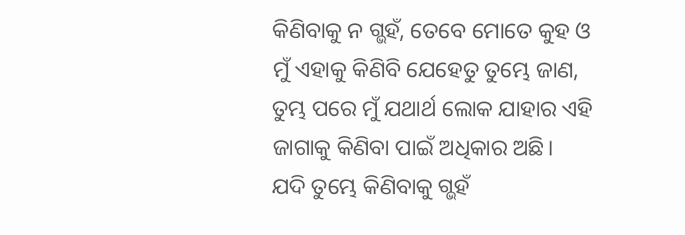କିଣିବାକୁ ନ ଗ୍ଭହଁ, ତେବେ ମୋତେ କୁହ ଓ ମୁଁ ଏହାକୁ କିଣିବି ଯେହେତୁ ତୁମ୍ଭେ ଜାଣ, ତୁମ୍ଭ ପରେ ମୁଁ ଯଥାର୍ଥ ଲୋକ ଯାହାର ଏହି ଜାଗାକୁ କିଣିବା ପାଇଁ ଅଧିକାର ଅଛି।
ଯଦି ତୁମ୍ଭେ କିଣିବାକୁ ଗ୍ଭହଁ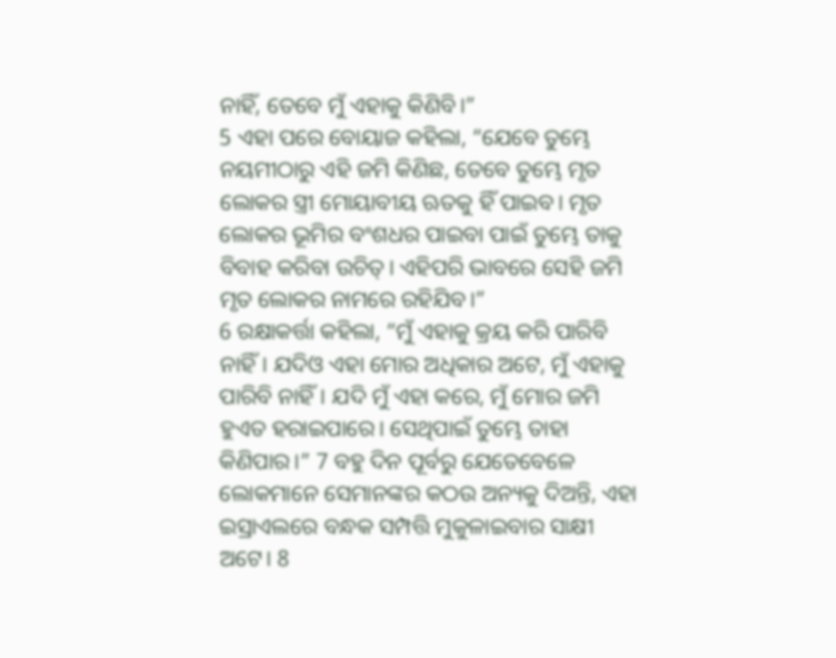ନାହିଁ, ତେବେ ମୁଁ ଏହାକୁ କିଣିବି।”
5 ଏହା ପରେ ବୋୟାଜ କହିଲା, “ଯେବେ ତୁମ୍ଭେ ନୟମୀଠାରୁ ଏହି ଜମି କିଣିଛ, ତେବେ ତୁମ୍ଭେ ମୃତ ଲୋକର ସ୍ତ୍ରୀ ମୋୟାବୀୟ ଋତକୁ ହିଁ ପାଇବ। ମୃତ ଲୋକର ଭୂମିର ବଂଶଧର ପାଇବା ପାଇଁ ତୁମ୍ଭେ ତାକୁ ବିବାହ କରିବା ଉଚିତ୍। ଏହିପରି ଭାବରେ ସେହି ଜମି ମୃତ ଲୋକର ନାମରେ ରହିଯିବ।”
6 ରକ୍ଷାକର୍ତ୍ତା କହିଲା, “ମୁଁ ଏହାକୁ କ୍ରୟ କରି ପାରିବି ନାହିଁ। ଯଦିଓ ଏହା ମୋର ଅଧିକାର ଅଟେ, ମୁଁ ଏହାକୁ ପାରିବି ନାହିଁ। ଯଦି ମୁଁ ଏହା କରେ, ମୁଁ ମୋର ଜମି ହୁଏତ ହରାଇପାରେ। ସେଥିପାଇଁ ତୁମ୍ଭେ ତାହା କିଣିପାର।” 7 ବହୁ ଦିନ ପୂର୍ବରୁ ଯେତେବେଳେ ଲୋକମାନେ ସେମାନଙ୍କର କଠଉ ଅନ୍ୟକୁ ଦିଅନ୍ତି, ଏହା ଇସ୍ରାଏଲରେ ବନ୍ଧକ ସମ୍ପତ୍ତି ମୁକୁଳାଇବାର ସାକ୍ଷୀ ଅଟେ। 8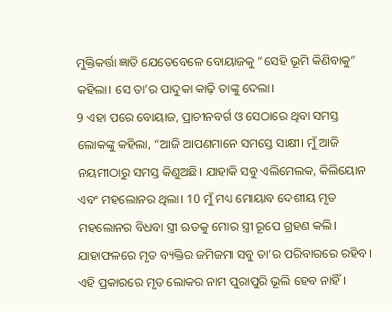ମୁକ୍ତିକର୍ତ୍ତା ଜ୍ଞାତି ଯେତେବେଳେ ବୋୟାଜକୁ “ସେହି ଭୂମି କିଣିବାକୁ” କହିଲା। ସେ ତା’ର ପାଦୁକା କାଢ଼ି ତାଙ୍କୁ ଦେଲା।
9 ଏହା ପରେ ବୋୟାଜ, ପ୍ରାଚୀନବର୍ଗ ଓ ସେଠାରେ ଥିବା ସମସ୍ତ ଲୋକଙ୍କୁ କହିଲା, “ଆଜି ଆପଣମାନେ ସମସ୍ତେ ସାକ୍ଷୀ। ମୁଁ ଆଜି ନୟମୀଠାରୁ ସମସ୍ତ କିଣୁଅଛି। ଯାହାକି ସବୁ ଏଲିମେଲକ, କିଲିୟୋନ ଏବଂ ମହଲୋନର ଥିଲା। 10 ମୁଁ ମଧ୍ୟ ମୋୟାବ ଦେଶୀୟ ମୃତ ମହଲୋନର ବିଧବା ସ୍ତ୍ରୀ ଋତକୁ ମୋର ସ୍ତ୍ରୀ ରୂପେ ଗ୍ରହଣ କଲି। ଯାହାଫଳରେ ମୃତ ବ୍ୟକ୍ତିର ଜମିଜମା ସବୁ ତା’ର ପରିବାରରେ ରହିବ। ଏହି ପ୍ରକାରରେ ମୃତ ଲୋକର ନାମ ପୁରାପୁରି ଭୂଲି ହେବ ନାହିଁ।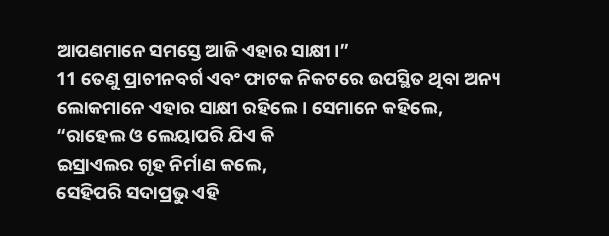ଆପଣମାନେ ସମସ୍ତେ ଆଜି ଏହାର ସାକ୍ଷୀ।”
11 ତେଣୁ ପ୍ରାଚୀନବର୍ଗ ଏବଂ ଫାଟକ ନିକଟରେ ଉପସ୍ଥିତ ଥିବା ଅନ୍ୟ ଲୋକମାନେ ଏହାର ସାକ୍ଷୀ ରହିଲେ। ସେମାନେ କହିଲେ,
“ରାହେଲ ଓ ଲେୟାପରି ଯିଏ କି
ଇସ୍ରାଏଲର ଗୃହ ନିର୍ମାଣ କଲେ,
ସେହିପରି ସଦାପ୍ରଭୁ ଏହି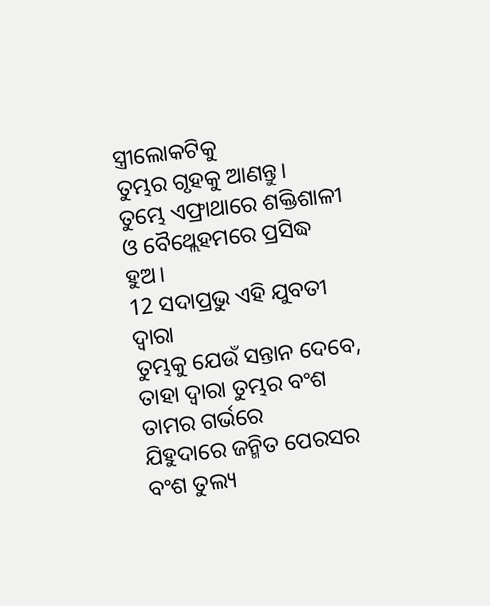ସ୍ତ୍ରୀଲୋକଟିକୁ
ତୁମ୍ଭର ଗୃହକୁ ଆଣନ୍ତୁ।
ତୁମ୍ଭେ ଏଫ୍ରାଥାରେ ଶକ୍ତିଶାଳୀ
ଓ ବୈଥ୍ଲେହମରେ ପ୍ରସିଦ୍ଧ ହୁଅ।
12 ସଦାପ୍ରଭୁ ଏହି ଯୁବତୀ ଦ୍ୱାରା
ତୁମ୍ଭକୁ ଯେଉଁ ସନ୍ତାନ ଦେବେ,
ତାହା ଦ୍ୱାରା ତୁମ୍ଭର ବଂଶ ତାମର ଗର୍ଭରେ
ଯିହୁଦାରେ ଜନ୍ମିତ ପେରସର ବଂଶ ତୁଲ୍ୟ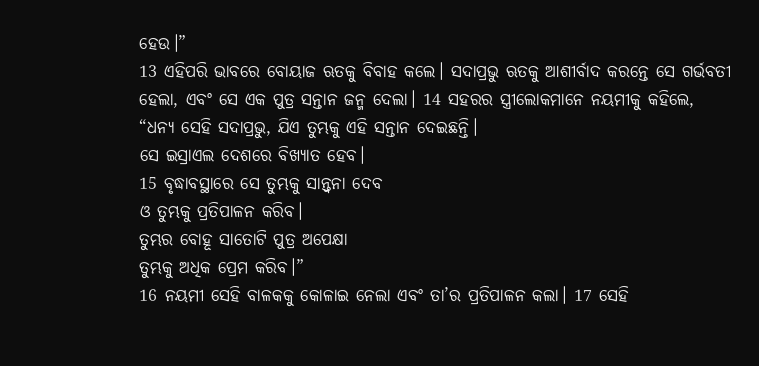ହେଉ।”
13 ଏହିପରି ଭାବରେ ବୋୟାଜ ଋତକୁ ବିବାହ କଲେ। ସଦାପ୍ରଭୁ ଋତକୁ ଆଶୀର୍ବାଦ କରନ୍ତେ ସେ ଗର୍ଭବତୀ ହେଲା, ଏବଂ ସେ ଏକ ପୁତ୍ର ସନ୍ତାନ ଜନ୍ମ ଦେଲା। 14 ସହରର ସ୍ତ୍ରୀଲୋକମାନେ ନୟମୀକୁ କହିଲେ,
“ଧନ୍ୟ ସେହି ସଦାପ୍ରଭୁ, ଯିଏ ତୁମ୍ଭକୁ ଏହି ସନ୍ତାନ ଦେଇଛନ୍ତି।
ସେ ଇସ୍ରାଏଲ ଦେଶରେ ବିଖ୍ୟାତ ହେବ।
15 ବୃଦ୍ଧାବସ୍ଥାରେ ସେ ତୁମ୍ଭକୁ ସାନ୍ତ୍ୱନା ଦେବ
ଓ ତୁମ୍ଭକୁ ପ୍ରତିପାଳନ କରିବ।
ତୁମ୍ଭର ବୋହୂ ସାତୋଟି ପୁତ୍ର ଅପେକ୍ଷା
ତୁମ୍ଭକୁ ଅଧିକ ପ୍ରେମ କରିବ।”
16 ନୟମୀ ସେହି ବାଳକକୁ କୋଳାଇ ନେଲା ଏବଂ ତା’ର ପ୍ରତିପାଳନ କଲା। 17 ସେହି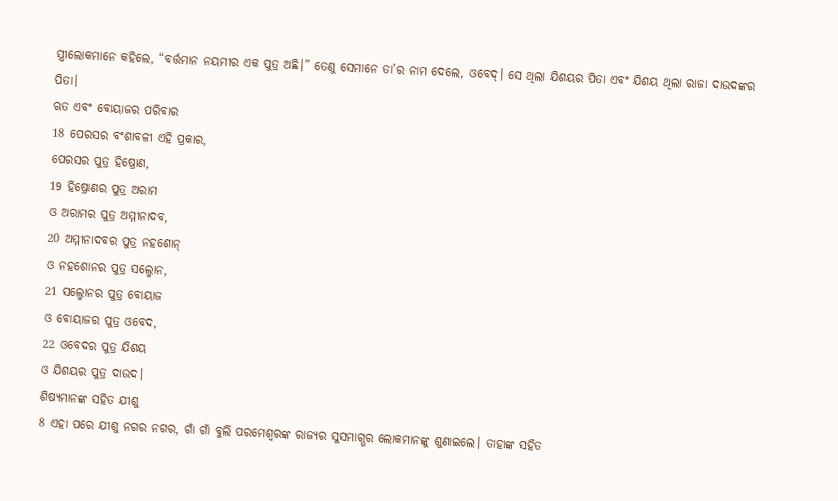ସ୍ତ୍ରୀଲୋକମାନେ କହିଲେ, “ବର୍ତ୍ତମାନ ନୟମୀର ଏକ ପୁତ୍ର ଅଛି।” ତେଣୁ ସେମାନେ ତା’ର ନାମ ଦେଲେ, ଓବେଦ୍। ସେ ଥିଲା ଯିଶୟର ପିତା ଏବଂ ଯିଶୟ ଥିଲା ରାଜା ଦାଉଦଙ୍କର ପିତା।
ଋତ ଏବଂ ବୋୟାଜର ପରିବାର
18 ପେରସର ବଂଶାବଳୀ ଏହି ପ୍ରକାର,
ପେରସର ପୁତ୍ର ହିଷ୍ରୋଣ,
19 ହିଷ୍ରୋଣର ପୁତ୍ର ଅରାମ
ଓ ଅରାମର ପୁତ୍ର ଅମ୍ମୀନାଦବ,
20 ଅମ୍ମୀନାଦବର ପୁତ୍ର ନହଶୋନ୍
ଓ ନହଶୋନର ପୁତ୍ର ସଲ୍ମୋନ,
21 ସଲ୍ମୋନର ପୁତ୍ର ବୋୟାଜ
ଓ ବୋୟାଜର ପୁତ୍ର ଓବେଦ,
22 ଓବେଦର ପୁତ୍ର ଯିଶୟ
ଓ ଯିଶୟର ପୁତ୍ର ଦାଉଦ।
ଶିଷ୍ୟମାନଙ୍କ ସହିତ ଯୀଶୁ
8 ଏହା ପରେ ଯୀଶୁ ନଗର ନଗର, ଗାଁ ଗାଁ ବୁଲି ପରମେଶ୍ୱରଙ୍କ ରାଜ୍ୟର ସୁସମାଗ୍ଭର ଲୋକମାନଙ୍କୁ ଶୁଣାଇଲେ। ତାହାଙ୍କ ସହିତ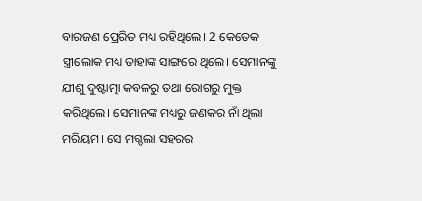ବାରଜଣ ପ୍ରେରିତ ମଧ୍ୟ ରହିଥିଲେ। 2 କେତେକ ସ୍ତ୍ରୀଲୋକ ମଧ୍ୟ ତାହାଙ୍କ ସାଙ୍ଗରେ ଥିଲେ। ସେମାନଙ୍କୁ ଯୀଶୁ ଦୁଷ୍ଟାତ୍ମା କବଳରୁ ତଥା ରୋଗରୁ ମୁକ୍ତ କରିଥିଲେ। ସେମାନଙ୍କ ମଧ୍ୟରୁ ଜଣକର ନାଁ ଥିଲା ମରିୟମ। ସେ ମଗ୍ଦଲା ସହରର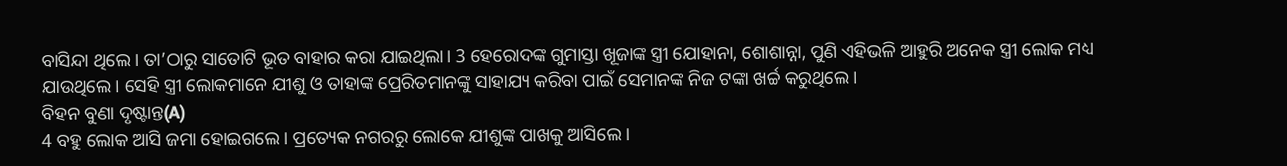ବାସିନ୍ଦା ଥିଲେ। ତା’ଠାରୁ ସାତୋଟି ଭୂତ ବାହାର କରା ଯାଇଥିଲା। 3 ହେରୋଦଙ୍କ ଗୁମାସ୍ତା ଖୂଜାଙ୍କ ସ୍ତ୍ରୀ ଯୋହାନା, ଶୋଶାନ୍ନା, ପୁଣି ଏହିଭଳି ଆହୁରି ଅନେକ ସ୍ତ୍ରୀ ଲୋକ ମଧ୍ୟ ଯାଉଥିଲେ। ସେହି ସ୍ତ୍ରୀ ଲୋକମାନେ ଯୀଶୁ ଓ ତାହାଙ୍କ ପ୍ରେରିତମାନଙ୍କୁ ସାହାଯ୍ୟ କରିବା ପାଇଁ ସେମାନଙ୍କ ନିଜ ଟଙ୍କା ଖର୍ଚ୍ଚ କରୁଥିଲେ।
ବିହନ ବୁଣା ଦୃଷ୍ଟାନ୍ତ(A)
4 ବହୁ ଲୋକ ଆସି ଜମା ହୋଇଗଲେ। ପ୍ରତ୍ୟେକ ନଗରରୁ ଲୋକେ ଯୀଶୁଙ୍କ ପାଖକୁ ଆସିଲେ।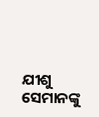ଯୀଶୁ ସେମାନଙ୍କୁ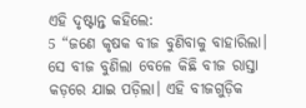ଏହି ଦୃଷ୍ଟାନ୍ତ କହିଲେ:
5 “ଜଣେ କୃଷକ ବୀଜ ବୁଣିବାକୁ ବାହାରିଲା। ସେ ବୀଜ ବୁଣିଲା ବେଳେ କିଛି ବୀଜ ରାସ୍ତା କଡ଼ରେ ଯାଇ ପଡ଼ିଲା। ଏହି ବୀଜଗୁଡ଼ିକ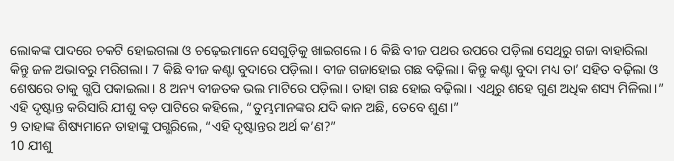ଲୋକଙ୍କ ପାଦରେ ଚକଟି ହୋଇଗଲା ଓ ଚଢ଼େଇମାନେ ସେଗୁଡ଼ିକୁ ଖାଇଗଲେ। 6 କିଛି ବୀଜ ପଥର ଉପରେ ପଡ଼ିଲା ସେଥିରୁ ଗଜା ବାହାରିଲା କିନ୍ତୁ ଜଳ ଅଭାବରୁ ମରିଗଲା। 7 କିଛି ବୀଜ କଣ୍ଟା ବୁଦାରେ ପଡ଼ିଲା। ବୀଜ ଗଜାହୋଇ ଗଛ ବଢ଼ିଲା। କିନ୍ତୁ କଣ୍ଟା ବୁଦା ମଧ୍ୟ ତା’ ସହିତ ବଢ଼ିଲା ଓ ଶେଷରେ ତାକୁ ଗ୍ଭପି ପକାଇଲା। 8 ଅନ୍ୟ ବୀଜତକ ଭଲ ମାଟିରେ ପଡ଼ିଲା। ତାହା ଗଛ ହୋଇ ବଢ଼ିଲା। ଏଥିରୁ ଶହେ ଗୁଣ ଅଧିକ ଶସ୍ୟ ମିଳିଲା।”
ଏହି ଦୃଷ୍ଟାନ୍ତ କରିସାରି ଯୀଶୁ ବଡ଼ ପାଟିରେ କହିଲେ, “ତୁମ୍ଭମାନଙ୍କର ଯଦି କାନ ଅଛି, ତେବେ ଶୁଣ।”
9 ତାହାଙ୍କ ଶିଷ୍ୟମାନେ ତାହାଙ୍କୁ ପଗ୍ଭରିଲେ, “ଏହି ଦୃଷ୍ଟାନ୍ତର ଅର୍ଥ କ’ଣ?”
10 ଯୀଶୁ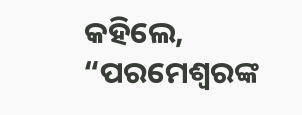କହିଲେ, “ପରମେଶ୍ୱରଙ୍କ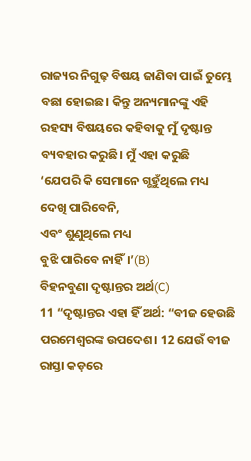ରାଜ୍ୟର ନିଗୁଢ଼ ବିଷୟ ଜାଣିବା ପାଇଁ ତୁମ୍ଭେ ବଛା ହୋଇଛ। କିନ୍ତୁ ଅନ୍ୟମାନଙ୍କୁ ଏହି ରହସ୍ୟ ବିଷୟରେ କହିବାକୁ ମୁଁ ଦୃଷ୍ଟାନ୍ତ ବ୍ୟବହାର କରୁଛି। ମୁଁ ଏହା କରୁଛି
‘ଯେପରି କି ସେମାନେ ଗ୍ଭହୁଁଥିଲେ ମଧ୍ୟ
ଦେଖି ପାରିବେନି,
ଏବଂ ଶୁଣୁଥିଲେ ମଧ୍ୟ
ବୁଝି ପାରିବେ ନାହିଁ।’(B)
ବିହନବୁଣା ଦୃଷ୍ଟାନ୍ତର ଅର୍ଥ(C)
11 “ଦୃଷ୍ଟାନ୍ତର ଏହା ହିଁ ଅର୍ଥ: “ବୀଜ ହେଉଛି ପରମେଶ୍ୱରଙ୍କ ଉପଦେଶ। 12 ଯେଉଁ ବୀଜ ରାସ୍ତା କଡ଼ରେ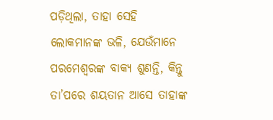ପଡ଼ିଥିଲା, ତାହା ସେହି ଲୋକମାନଙ୍କ ଭଳି, ଯେଉଁମାନେ ପରମେଶ୍ୱରଙ୍କ ବାକ୍ୟ ଶୁଣନ୍ତି, କିନ୍ତୁ ତା’ପରେ ଶୟତାନ ଆସେ ତାହାଙ୍କ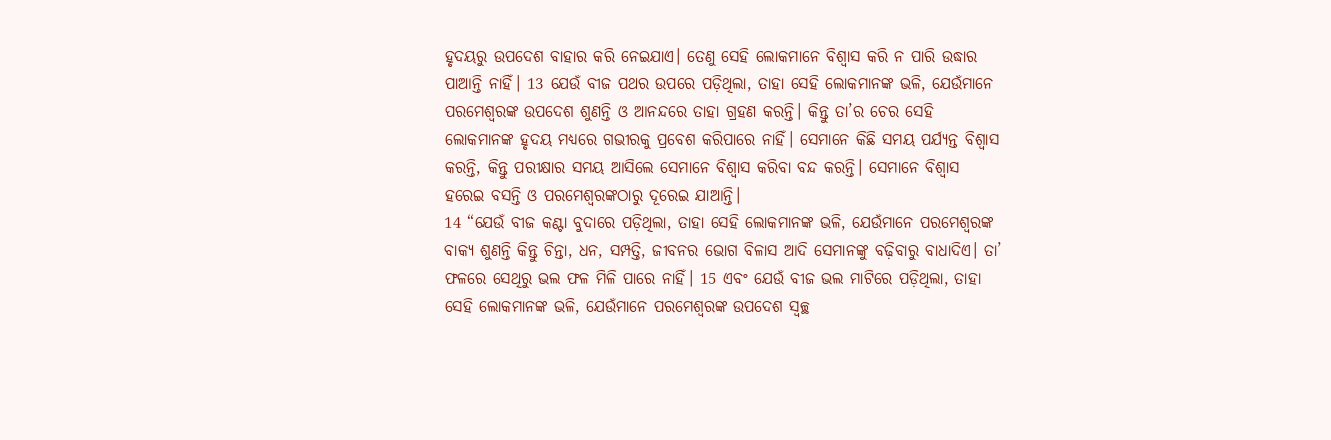ହୃଦୟରୁ ଉପଦେଶ ବାହାର କରି ନେଇଯାଏ। ତେଣୁ ସେହି ଲୋକମାନେ ବିଶ୍ୱାସ କରି ନ ପାରି ଉଦ୍ଧାର ପାଆନ୍ତି ନାହିଁ। 13 ଯେଉଁ ବୀଜ ପଥର ଉପରେ ପଡ଼ିଥିଲା, ତାହା ସେହି ଲୋକମାନଙ୍କ ଭଳି, ଯେଉଁମାନେ ପରମେଶ୍ୱରଙ୍କ ଉପଦେଶ ଶୁଣନ୍ତି ଓ ଆନନ୍ଦରେ ତାହା ଗ୍ରହଣ କରନ୍ତି। କିନ୍ତୁ ତା’ର ଚେର ସେହି ଲୋକମାନଙ୍କ ହୃଦୟ ମଧ୍ୟରେ ଗଭୀରକୁ ପ୍ରବେଶ କରିପାରେ ନାହିଁ। ସେମାନେ କିଛି ସମୟ ପର୍ଯ୍ୟନ୍ତ ବିଶ୍ୱାସ କରନ୍ତି, କିନ୍ତୁ ପରୀକ୍ଷାର ସମୟ ଆସିଲେ ସେମାନେ ବିଶ୍ୱାସ କରିବା ବନ୍ଦ କରନ୍ତି। ସେମାନେ ବିଶ୍ୱାସ ହରେଇ ବସନ୍ତି ଓ ପରମେଶ୍ୱରଙ୍କଠାରୁ ଦୂରେଇ ଯାଆନ୍ତି।
14 “ଯେଉଁ ବୀଜ କଣ୍ଟା ବୁଦାରେ ପଡ଼ିଥିଲା, ତାହା ସେହି ଲୋକମାନଙ୍କ ଭଳି, ଯେଉଁମାନେ ପରମେଶ୍ୱରଙ୍କ ବାକ୍ୟ ଶୁଣନ୍ତି କିନ୍ତୁ ଚିନ୍ତା, ଧନ, ସମ୍ପତ୍ତି, ଜୀବନର ଭୋଗ ବିଳାସ ଆଦି ସେମାନଙ୍କୁ ବଢ଼ିବାରୁ ବାଧାଦିଏ। ତା’ ଫଳରେ ସେଥିରୁ ଭଲ ଫଳ ମିଳି ପାରେ ନାହିଁ। 15 ଏବଂ ଯେଉଁ ବୀଜ ଭଲ ମାଟିରେ ପଡ଼ିଥିଲା, ତାହା ସେହି ଲୋକମାନଙ୍କ ଭଳି, ଯେଉଁମାନେ ପରମେଶ୍ୱରଙ୍କ ଉପଦେଶ ସ୍ୱଚ୍ଛ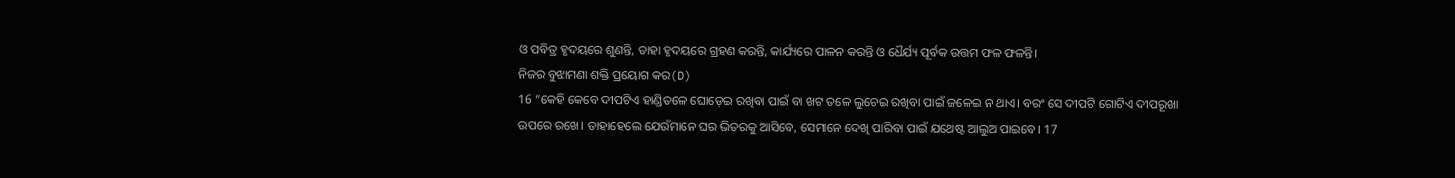ଓ ପବିତ୍ର ହୃଦୟରେ ଶୁଣନ୍ତି, ତାହା ହୃଦୟରେ ଗ୍ରହଣ କରନ୍ତି, କାର୍ଯ୍ୟରେ ପାଳନ କରନ୍ତି ଓ ଧୈର୍ଯ୍ୟ ପୂର୍ବକ ଉତ୍ତମ ଫଳ ଫଳନ୍ତି।
ନିଜର ବୁଝାମଣା ଶକ୍ତି ପ୍ରୟୋଗ କର(D)
16 “କେହି କେବେ ଦୀପଟିଏ ହାଣ୍ଡିତଳେ ଘୋଡ଼େଇ ରଖିବା ପାଇଁ ବା ଖଟ ତଳେ ଲୁଚେଇ ରଖିବା ପାଇଁ ଜଳେଇ ନ ଥାଏ। ବରଂ ସେ ଦୀପଟି ଗୋଟିଏ ଦୀପରୂଖା ଉପରେ ରଖେ। ତାହାହେଲେ ଯେଉଁମାନେ ଘର ଭିତରକୁ ଆସିବେ, ସେମାନେ ଦେଖି ପାରିବା ପାଇଁ ଯଥେଷ୍ଟ ଆଲୁଅ ପାଇବେ। 17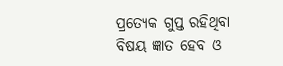ପ୍ରତ୍ୟେକ ଗୁପ୍ତ ରହିଥିବା ବିଷୟ ଜ୍ଞାତ ହେବ ଓ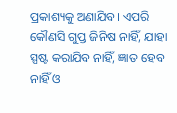ପ୍ରକାଶ୍ୟକୁ ଅଣାଯିବ। ଏପରି କୌଣସି ଗୁପ୍ତ ଜିନିଷ ନାହିଁ, ଯାହା ସ୍ପଷ୍ଟ କରାଯିବ ନାହିଁ, ଜ୍ଞାତ ହେବ ନାହିଁ ଓ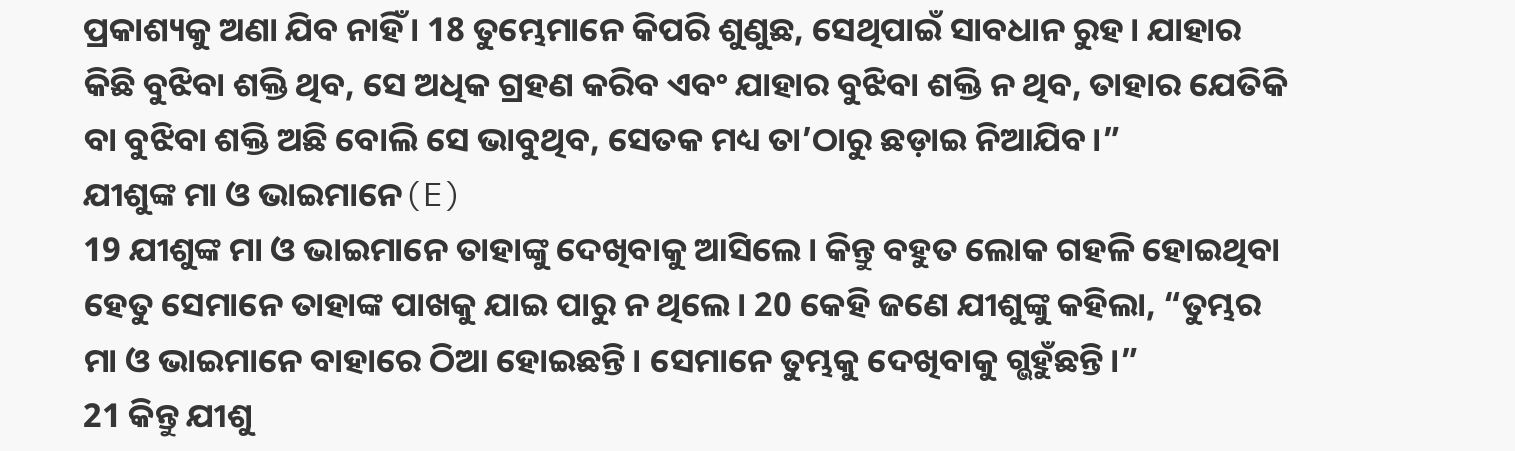ପ୍ରକାଶ୍ୟକୁ ଅଣା ଯିବ ନାହିଁ। 18 ତୁମ୍ଭେମାନେ କିପରି ଶୁଣୁଛ, ସେଥିପାଇଁ ସାବଧାନ ରୁହ। ଯାହାର କିଛି ବୁଝିବା ଶକ୍ତି ଥିବ, ସେ ଅଧିକ ଗ୍ରହଣ କରିବ ଏବଂ ଯାହାର ବୁଝିବା ଶକ୍ତି ନ ଥିବ, ତାହାର ଯେତିକି ବା ବୁଝିବା ଶକ୍ତି ଅଛି ବୋଲି ସେ ଭାବୁଥିବ, ସେତକ ମଧ୍ୟ ତା’ଠାରୁ ଛଡ଼ାଇ ନିଆଯିବ।”
ଯୀଶୁଙ୍କ ମା ଓ ଭାଇମାନେ(E)
19 ଯୀଶୁଙ୍କ ମା ଓ ଭାଇମାନେ ତାହାଙ୍କୁ ଦେଖିବାକୁ ଆସିଲେ। କିନ୍ତୁ ବହୁତ ଲୋକ ଗହଳି ହୋଇଥିବା ହେତୁ ସେମାନେ ତାହାଙ୍କ ପାଖକୁ ଯାଇ ପାରୁ ନ ଥିଲେ। 20 କେହି ଜଣେ ଯୀଶୁଙ୍କୁ କହିଲା, “ତୁମ୍ଭର ମା ଓ ଭାଇମାନେ ବାହାରେ ଠିଆ ହୋଇଛନ୍ତି। ସେମାନେ ତୁମ୍ଭକୁ ଦେଖିବାକୁ ଗ୍ଭହୁଁଛନ୍ତି।”
21 କିନ୍ତୁ ଯୀଶୁ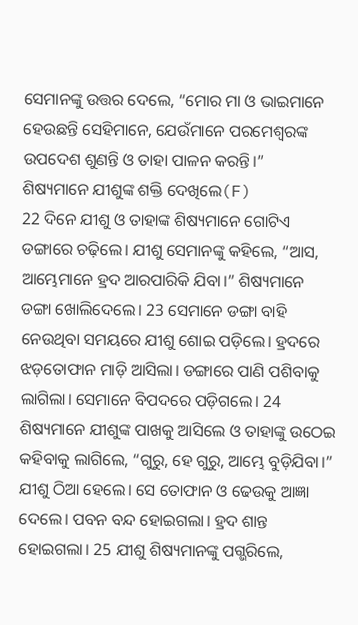ସେମାନଙ୍କୁ ଉତ୍ତର ଦେଲେ, “ମୋର ମା ଓ ଭାଇମାନେ ହେଉଛନ୍ତି ସେହିମାନେ, ଯେଉଁମାନେ ପରମେଶ୍ୱରଙ୍କ ଉପଦେଶ ଶୁଣନ୍ତି ଓ ତାହା ପାଳନ କରନ୍ତି।”
ଶିଷ୍ୟମାନେ ଯୀଶୁଙ୍କ ଶକ୍ତି ଦେଖିଲେ(F)
22 ଦିନେ ଯୀଶୁ ଓ ତାହାଙ୍କ ଶିଷ୍ୟମାନେ ଗୋଟିଏ ଡଙ୍ଗାରେ ଚଢ଼ିଲେ। ଯୀଶୁ ସେମାନଙ୍କୁ କହିଲେ, “ଆସ, ଆମ୍ଭେମାନେ ହ୍ରଦ ଆରପାରିକି ଯିବା।” ଶିଷ୍ୟମାନେ ଡଙ୍ଗା ଖୋଲିଦେଲେ। 23 ସେମାନେ ଡଙ୍ଗା ବାହି ନେଉଥିବା ସମୟରେ ଯୀଶୁ ଶୋଇ ପଡ଼ିଲେ। ହ୍ରଦରେ ଝଡ଼ତୋଫାନ ମାଡ଼ି ଆସିଲା। ଡଙ୍ଗାରେ ପାଣି ପଶିବାକୁ ଲାଗିଲା। ସେମାନେ ବିପଦରେ ପଡ଼ିଗଲେ। 24 ଶିଷ୍ୟମାନେ ଯୀଶୁଙ୍କ ପାଖକୁ ଆସିଲେ ଓ ତାହାଙ୍କୁ ଉଠେଇ କହିବାକୁ ଲାଗିଲେ, “ଗୁରୁ, ହେ ଗୁରୁ, ଆମ୍ଭେ ବୁଡ଼ିଯିବା।”
ଯୀଶୁ ଠିଆ ହେଲେ। ସେ ତୋଫାନ ଓ ଢେଉକୁ ଆଜ୍ଞା ଦେଲେ। ପବନ ବନ୍ଦ ହୋଇଗଲା। ହ୍ରଦ ଶାନ୍ତ ହୋଇଗଲା। 25 ଯୀଶୁ ଶିଷ୍ୟମାନଙ୍କୁ ପଗ୍ଭରିଲେ,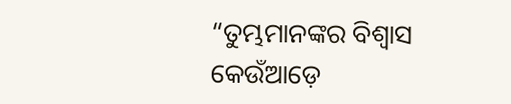“ତୁମ୍ଭମାନଙ୍କର ବିଶ୍ୱାସ କେଉଁଆଡ଼େ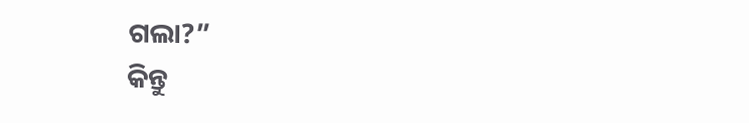ଗଲା?”
କିନ୍ତୁ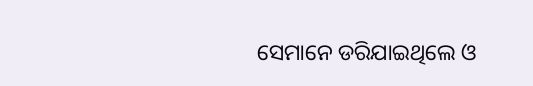ସେମାନେ ଡରିଯାଇଥିଲେ ଓ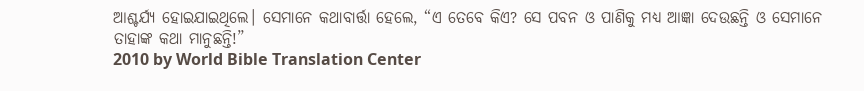ଆଶ୍ଚର୍ଯ୍ୟ ହୋଇଯାଇଥିଲେ। ସେମାନେ କଥାବାର୍ତ୍ତା ହେଲେ, “ଏ ତେବେ କିଏ? ସେ ପବନ ଓ ପାଣିକୁ ମଧ୍ୟ ଆଜ୍ଞା ଦେଉଛନ୍ତି ଓ ସେମାନେ ତାହାଙ୍କ କଥା ମାନୁଛନ୍ତି!”
2010 by World Bible Translation Center